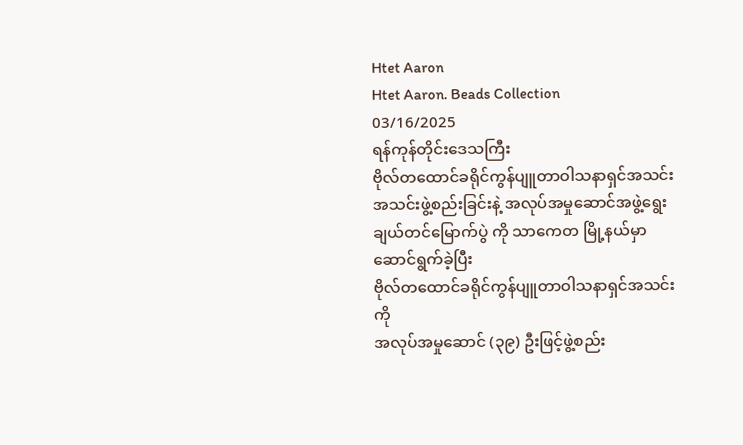Htet Aaron
Htet Aaron. Beads Collection
03/16/2025
ရန်ကုန်တိုင်းဒေသကြီး
ဗိုလ်တထောင်ခရိုင်ကွန်ပျူတာဝါသနာရှင်အသင်း
အသင်းဖွဲ့စည်းခြင်းနဲ့ အလုပ်အမှုဆောင်အဖွဲ့ရွေးချယ်တင်မြောက်ပွဲ ကို သာကေတ မြို့နယ်မှာ
ဆောင်ရွက်ခဲ့ပြီး
ဗိုလ်တထောင်ခရိုင်ကွန်ပျူတာဝါသနာရှင်အသင်းကို
အလုပ်အမှုဆောင် (၃၉) ဦးဖြင့်ဖွဲ့စည်း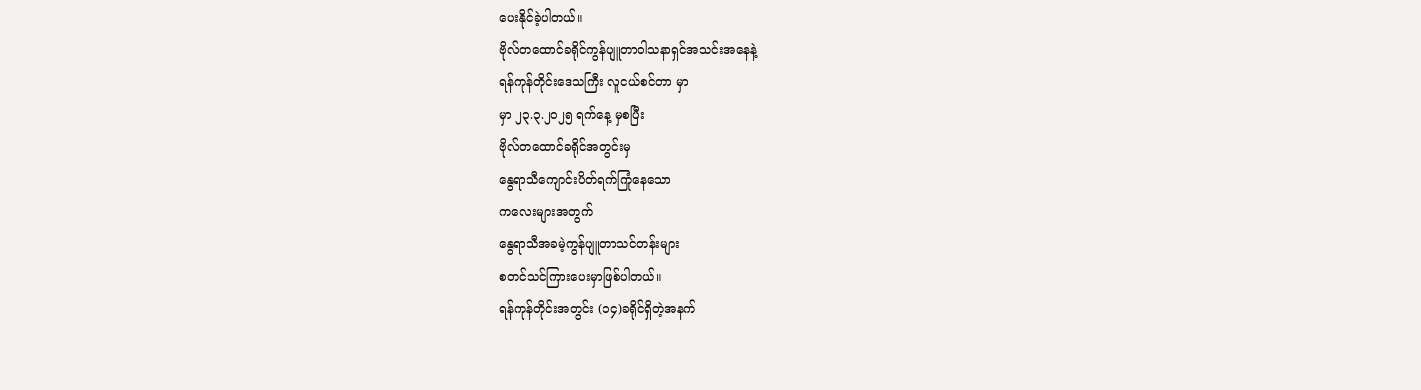ပေးနိုင်ခဲ့ပါတယ်။
ဗိုလ်တထောင်ခရိုင်ကွန်ပျူတာဝါသနာရှင်အသင်းအနေနဲ့
ရန်ကုန်တိုင်းဒေသကြီး လူငယ်စင်တာ မှာ
မှာ ၂၃.၃.၂၀၂၅ ရက်နေ့ မှစပြီး
ဗိုလ်တထောင်ခရိုင်အတွင်းမှ
နွေရာသီကျောင်းပိတ်ရက်ကြုံနေသော
ကလေးများအတွက်
နွေရာသီအခမဲ့ကွန်ပျူတာသင်တန်းများ
စတင်သင်ကြားပေးမှာဖြစ်ပါတယ်။
ရန်ကုန်တိုင်းအတွင်း (၁၄)ခရိုင်ရှိတဲ့အနက်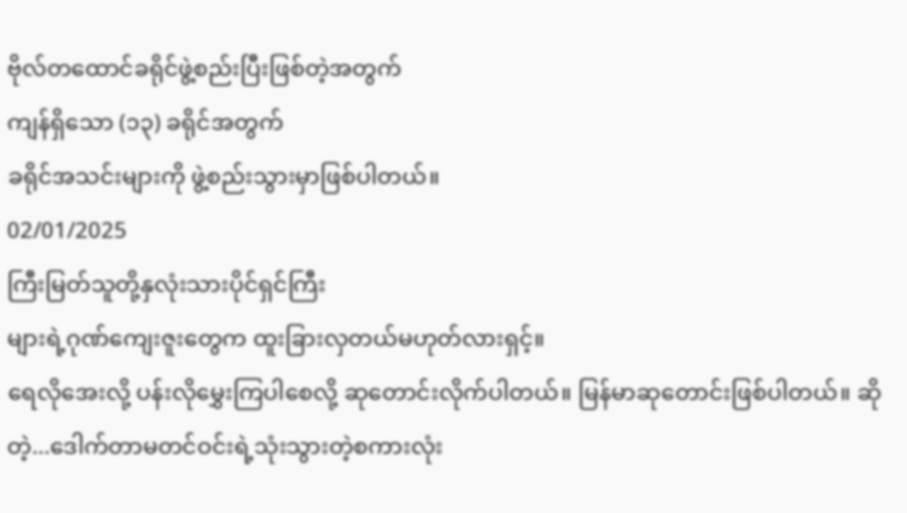ဗိုလ်တထောင်ခရိုင်ဖွဲ့စည်းပြီးဖြစ်တဲ့အတွက်
ကျန်ရှိသော (၁၃) ခရိုင်အတွက်
ခရိုင်အသင်းများကို ဖွဲ့စည်းသွားမှာဖြစ်ပါတယ်။
02/01/2025
ကြီးမြတ်သူတို့နှလုံးသားပိုင်ရှင်ကြီး
များရဲ့ဂုဏ်ကျေးဇူးတွေက ထူးခြားလှတယ်မဟုတ်လားရှင့်။
ရေလိုအေးလို့ ပန်းလိုမွှေးကြပါစေလို့ ဆုတောင်းလိုက်ပါတယ်။ မြန်မာဆုတောင်းဖြစ်ပါတယ်။ ဆိုတဲ့...ဒေါက်တာမတင်ဝင်းရဲ့သုံးသွားတဲ့စကားလုံး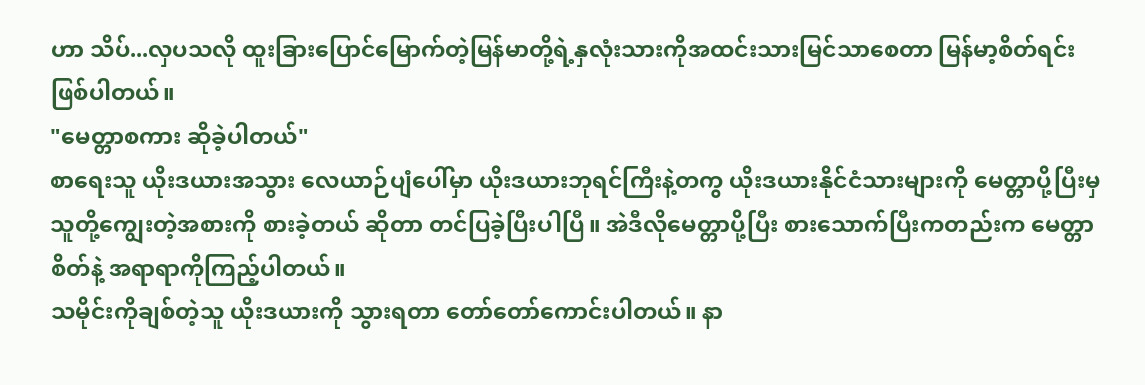ဟာ သိပ်...လှပသလို ထူးခြားပြောင်မြောက်တဲ့မြန်မာတို့ရဲ့နှလုံးသားကိုအထင်းသားမြင်သာစေတာ မြန်မာ့စိတ်ရင်းဖြစ်ပါတယ်။
"မေတ္တာစကား ဆိုခဲ့ပါတယ်"
စာရေးသူ ယိုးဒယားအသွား လေယာဉ်ပျံပေါ်မှာ ယိုးဒယားဘုရင်ကြီးနဲ့တကွ ယိုးဒယားနိုင်ငံသားများကို မေတ္တာပို့ပြီးမှ သူတို့ကျွေးတဲ့အစားကို စားခဲ့တယ် ဆိုတာ တင်ပြခဲ့ပြီးပါပြီ။ အဲဒီလိုမေတ္တာပို့ပြီး စားသောက်ပြီးကတည်းက မေတ္တာစိတ်နဲ့ အရာရာကိုကြည့်ပါတယ်။
သမိုင်းကိုချစ်တဲ့သူ ယိုးဒယားကို သွားရတာ တော်တော်ကောင်းပါတယ်။ နာ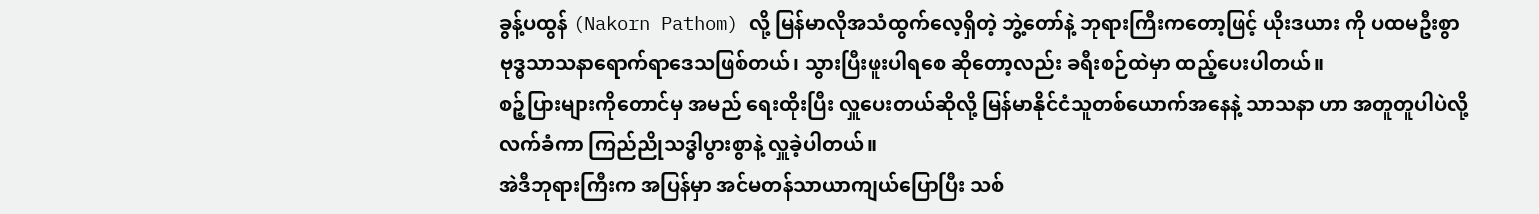ခွန့်ပထွန် (Nakorn Pathom) လို့ မြန်မာလိုအသံထွက်လေ့ရှိတဲ့ ဘွဲ့တော်နဲ့ ဘုရားကြီးကတော့ဖြင့် ယိုးဒယား ကို ပထမဦးစွာ ဗုဒ္ဓသာသနာရောက်ရာဒေသဖြစ်တယ်၊ သွားပြီးဖူးပါရစေ ဆိုတော့လည်း ခရီးစဉ်ထဲမှာ ထည့်ပေးပါတယ်။
စဉ့်ပြားများကိုတောင်မှ အမည် ရေးထိုးပြီး လှူပေးတယ်ဆိုလို့ မြန်မာနိုင်ငံသူတစ်ယောက်အနေနဲ့ သာသနာ ဟာ အတူတူပါပဲလို့ လက်ခံကာ ကြည်ညိုသဒ္ဓါပွားစွာနဲ့ လှူခဲ့ပါတယ်။
အဲဒီဘုရားကြီးက အပြန်မှာ အင်မတန်သာယာကျယ်ပြောပြီး သစ်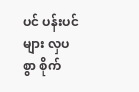ပင် ပန်းပင်များ လှပစွာ စိုက်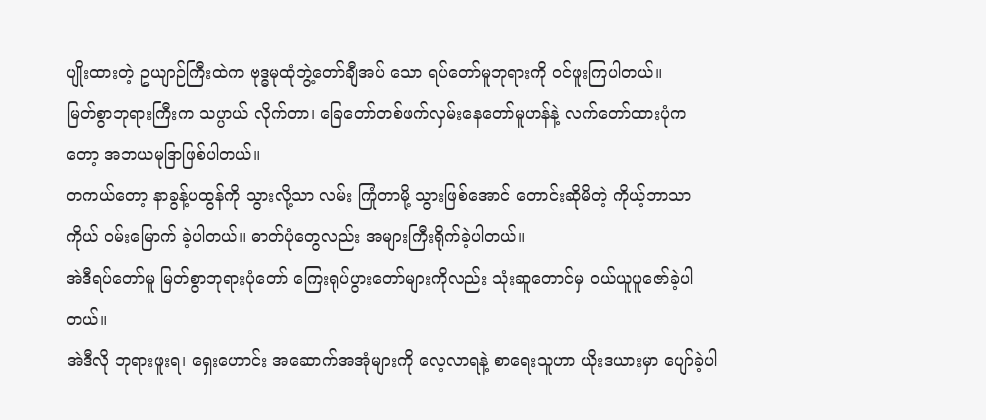ပျိုးထားတဲ့ ဥယျာဉ်ကြီးထဲက ဗုဒ္ဓမုထုံဘွဲ့တော်ချီအပ် သော ရပ်တော်မူဘုရားကို ဝင်ဖူးကြပါတယ်။
မြတ်စွာဘုရားကြီးက သပ္ပာယ် လိုက်တာ၊ ခြေတော်တစ်ဖက်လှမ်းနေတော်မူဟန်နဲ့ လက်တော်ထားပုံကတော့ အဘယမုဒြာဖြစ်ပါတယ်။
တကယ်တော့ နာခွန့်ပထွန်ကို သွားလို့သာ လမ်း ကြုံတာမို့ သွားဖြစ်အောင် တောင်းဆိုမိတဲ့ ကိုယ့်ဘာသာကိုယ် ဝမ်းမြောက် ခဲ့ပါတယ်။ ဓာတ်ပုံတွေလည်း အများကြီးရိုက်ခဲ့ပါတယ်။
အဲဒီရပ်တော်မူ မြတ်စွာဘုရားပုံတော် ကြေးရုပ်ပွားတော်များကိုလည်း သုံးဆူတောင်မှ ဝယ်ယူပူဇော်ခဲ့ပါတယ်။
အဲဒီလို ဘုရားဖူးရ၊ ရှေးဟောင်း အဆောက်အအုံများကို လေ့လာရနဲ့ စာရေးသူဟာ ယိုးဒယားမှာ ပျော်ခဲ့ပါ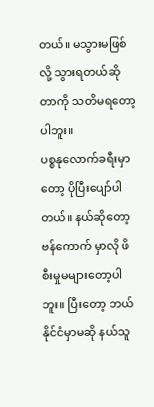တယ်။ မသွားမဖြစ်လို့ သွားရတယ်ဆိုတာကို သတိမရတော့ပါဘူး။
ပစ္စနုလောက်ခရီးမှာတော့ ပိုပြီးပျော်ပါတယ်။ နယ်ဆိုတော့ ဗန်ကောက် မှာလို ဖိစီးမှုမများတော့ပါဘူး။ ပြီးတော့ ဘယ်နိုင်ငံမှာမဆို နယ်သူ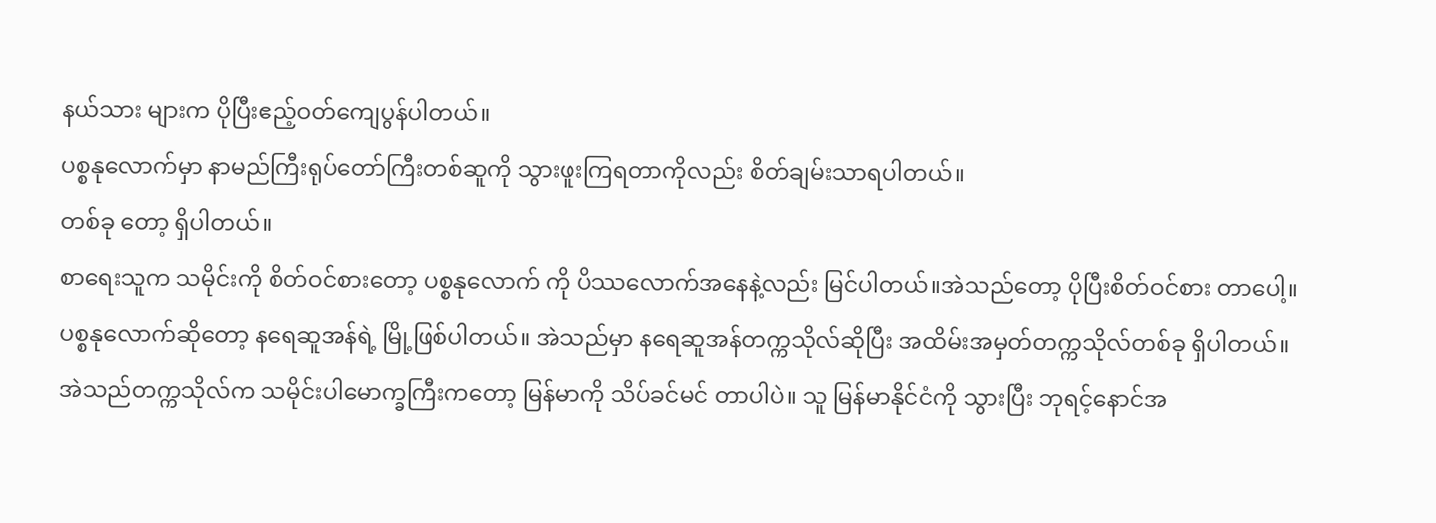နယ်သား များက ပိုပြီးဧည့်ဝတ်ကျေပွန်ပါတယ်။
ပစ္စနုလောက်မှာ နာမည်ကြီးရုပ်တော်ကြီးတစ်ဆူကို သွားဖူးကြရတာကိုလည်း စိတ်ချမ်းသာရပါတယ်။
တစ်ခု တော့ ရှိပါတယ်။
စာရေးသူက သမိုင်းကို စိတ်ဝင်စားတော့ ပစ္စနုလောက် ကို ပိဿလောက်အနေနဲ့လည်း မြင်ပါတယ်။အဲသည်တော့ ပိုပြီးစိတ်ဝင်စား တာပေါ့။
ပစ္စနုလောက်ဆိုတော့ နရေဆူအန်ရဲ့ မြို့ဖြစ်ပါတယ်။ အဲသည်မှာ နရေဆူအန်တက္ကသိုလ်ဆိုပြီး အထိမ်းအမှတ်တက္ကသိုလ်တစ်ခု ရှိပါတယ်။
အဲသည်တက္ကသိုလ်က သမိုင်းပါမောက္ခကြီးကတော့ မြန်မာကို သိပ်ခင်မင် တာပါပဲ။ သူ မြန်မာနိုင်ငံကို သွားပြီး ဘုရင့်နောင်အ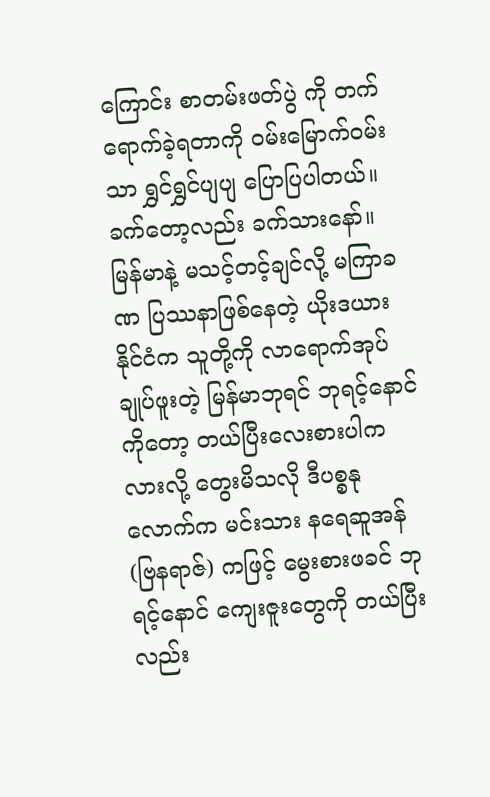ကြောင်း စာတမ်းဖတ်ပွဲ ကို တက်ရောက်ခဲ့ရတာကို ဝမ်းမြောက်ဝမ်းသာ ရွှင်ရွှင်ပျပျ ပြောပြပါတယ်။
ခက်တော့လည်း ခက်သားနော်။ မြန်မာနဲ့ မသင့်တင့်ချင်လို့ မကြာခဏ ပြဿနာဖြစ်နေတဲ့ ယိုးဒယားနိုင်ငံက သူတို့ကို လာရောက်အုပ်ချုပ်ဖူးတဲ့ မြန်မာဘုရင် ဘုရင့်နောင်ကိုတော့ တယ်ပြီးလေးစားပါကလားလို့ တွေးမိသလို ဒီပစ္စနုလောက်က မင်းသား နရေဆူအန် (ဗြနရာဇ်) ကဖြင့် မွေးစားဖခင် ဘုရင့်နောင် ကျေးဇူးတွေကို တယ်ပြီးလည်း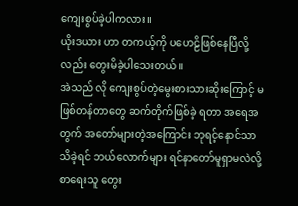ကျေးစွပ်ခဲ့ပါကလား။
ယိုးဒယား ဟာ တကယ့်ကို ပဟေဠိဖြစ်နေပြီလို့လည်း တွေးမိခဲ့ပါသေးတယ်။
အဲသည် လို ကျေးစွပ်တဲ့မွေးစားသားဆိုးကြောင့် မဖြစ်တန်တာတွေ ဆက်တိုက်ဖြစ်ခဲ့ ရတာ အရေအတွက် အတော်များတဲ့အကြောင်း ဘုရင့်နောင်သာ သိခဲ့ရင် ဘယ်လောက်များ ရင်နာတော်မူရှာမလဲလို့ စာရေးသူ တွေး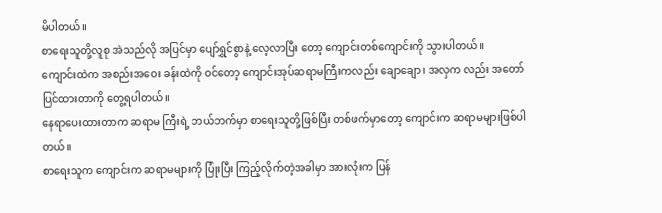မိပါတယ်။
စာရေးသူတို့လူစု အဲသည်လို အပြင်မှာ ပျော်ရွှင်စွာနဲ့ လေ့လာပြီး တော့ ကျောင်းတစ်ကျောင်းကို သွားပါတယ်။
ကျောင်းထဲက အစည်းအဝေး ခန်းထဲကို ဝင်တော့ ကျောင်းအုပ်ဆရာမကြီးကလည်း ချောချော၊ အလှက လည်း အတော်ပြင်ထားတာကို တွေ့ရပါတယ်။
နေရာပေးထားတာက ဆရာမ ကြီးရဲ့ ဘယ်ဘက်မှာ စာရေးသူတို့ဖြစ်ပြီး တစ်ဖက်မှာတော့ ကျောင်းက ဆရာမများဖြစ်ပါတယ်။
စာရေးသူက ကျောင်းက ဆရာမများကို ပြုံးပြီး ကြည့်လိုက်တဲ့အခါမှာ အားလုံးက ပြန်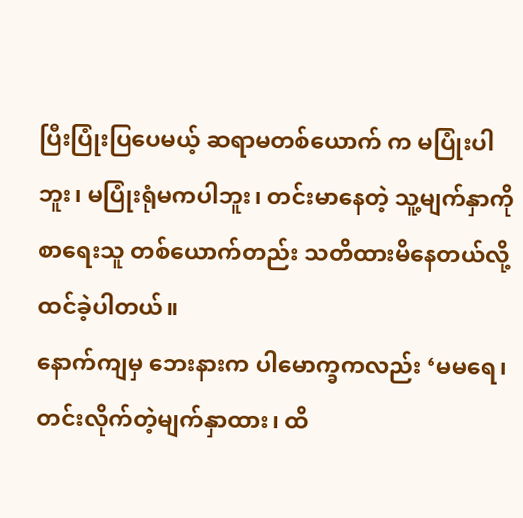ပြီးပြုံးပြပေမယ့် ဆရာမတစ်ယောက် က မပြုံးပါဘူး၊ မပြုံးရုံမကပါဘူး၊ တင်းမာနေတဲ့ သူ့မျက်နှာကို စာရေးသူ တစ်ယောက်တည်း သတိထားမိနေတယ်လို့ ထင်ခဲ့ပါတယ်။
နောက်ကျမှ ဘေးနားက ပါမောက္ခကလည်း ‘မမရေ၊ တင်းလိုက်တဲ့မျက်နှာထား၊ ထိ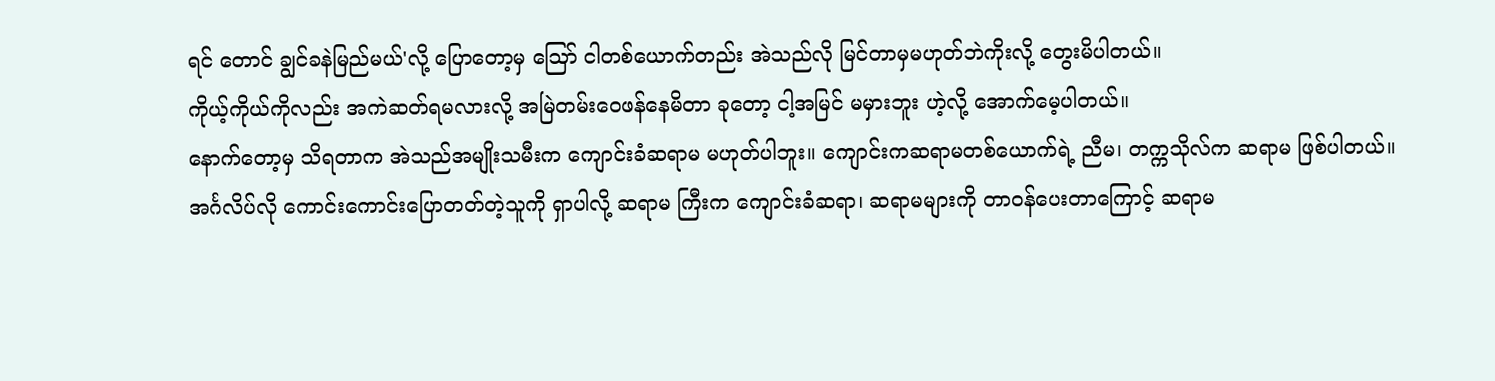ရင် တောင် ချွင်ခနဲမြည်မယ်'လို့ ပြောတော့မှ ဩော် ငါတစ်ယောက်တည်း အဲသည်လို မြင်တာမှမဟုတ်ဘဲကိုးလို့ တွေးမိပါတယ်။
ကိုယ့်ကိုယ်ကိုလည်း အကဲဆတ်ရမလားလို့ အမြဲတမ်းဝေဖန်နေမိတာ ခုတော့ ငါ့အမြင် မမှားဘူး ဟဲ့လို့ အောက်မေ့ပါတယ်။
နောက်တော့မှ သိရတာက အဲသည်အမျိုးသမီးက ကျောင်းခံဆရာမ မဟုတ်ပါဘူး။ ကျောင်းကဆရာမတစ်ယောက်ရဲ့ ညီမ၊ တက္ကသိုလ်က ဆရာမ ဖြစ်ပါတယ်။
အင်္ဂလိပ်လို ကောင်းကောင်းပြောတတ်တဲ့သူကို ရှာပါလို့ ဆရာမ ကြီးက ကျောင်းခံဆရာ၊ ဆရာမများကို တာဝန်ပေးတာကြောင့် ဆရာမ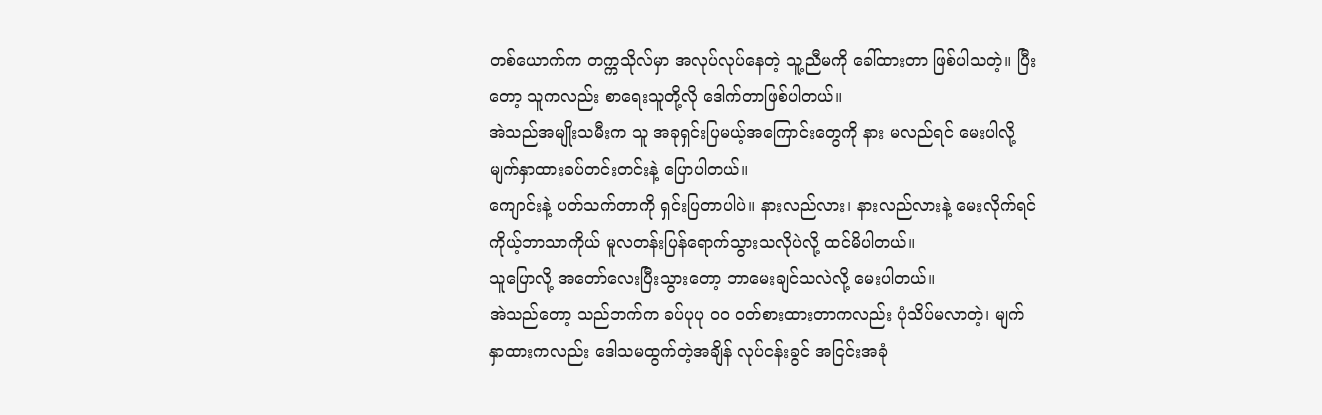တစ်ယောက်က တက္ကသိုလ်မှာ အလုပ်လုပ်နေတဲ့ သူ့ညီမကို ခေါ်ထားတာ ဖြစ်ပါသတဲ့။ ပြီးတော့ သူကလည်း စာရေးသူတို့လို ဒေါက်တာဖြစ်ပါတယ်။
အဲသည်အမျိုးသမီးက သူ အခုရှင်းပြမယ့်အကြောင်းတွေကို နား မလည်ရင် မေးပါလို့ မျက်နှာထားခပ်တင်းတင်းနဲ့ ပြောပါတယ်။
ကျောင်းနဲ့ ပတ်သက်တာကို ရှင်းပြတာပါပဲ။ နားလည်လား၊ နားလည်လားနဲ့ မေးလိုက်ရင် ကိုယ့်ဘာသာကိုယ် မူလတန်းပြန်ရောက်သွားသလိုပဲလို့ ထင်မိပါတယ်။
သူပြောလို့ အတော်လေးပြီးသွားတော့ ဘာမေးချင်သလဲလို့ မေးပါတယ်။
အဲသည်တော့ သည်ဘက်က ခပ်ပုပု ဝဝ ဝတ်စားထားတာကလည်း ပုံသိပ်မလာတဲ့၊ မျက်နှာထားကလည်း ဒေါသမထွက်တဲ့အချိန် လုပ်ငန်းခွင် အငြင်းအခုံ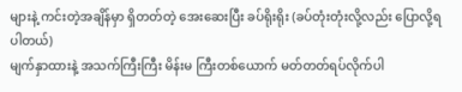များနဲ့ ကင်းတဲ့အချိန်မှာ ရှိတတ်တဲ့ အေးဆေးပြီး ခပ်ရိုးရိုး (ခပ်တုံးတုံးလို့လည်း ပြောလို့ရပါတယ်)
မျက်နှာထားနဲ့ အသက်ကြီးကြီး မိန်းမ ကြီးတစ်ယောက် မတ်တတ်ရပ်လိုက်ပါ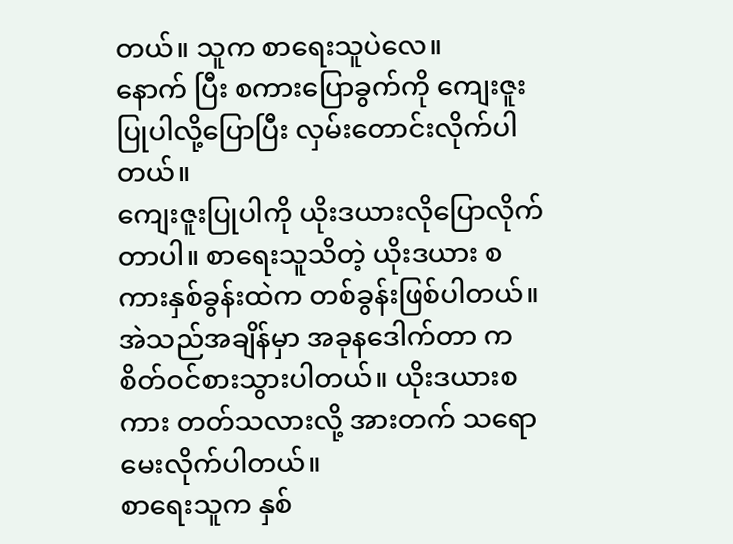တယ်။ သူက စာရေးသူပဲလေ။
နောက် ပြီး စကားပြောခွက်ကို ကျေးဇူးပြုပါလို့ပြောပြီး လှမ်းတောင်းလိုက်ပါတယ်။
ကျေးဇူးပြုပါကို ယိုးဒယားလိုပြောလိုက်တာပါ။ စာရေးသူသိတဲ့ ယိုးဒယား စကားနှစ်ခွန်းထဲက တစ်ခွန်းဖြစ်ပါတယ်။
အဲသည်အချိန်မှာ အခုနဒေါက်တာ က စိတ်ဝင်စားသွားပါတယ်။ ယိုးဒယားစကား တတ်သလားလို့ အားတက် သရော မေးလိုက်ပါတယ်။
စာရေးသူက နှစ်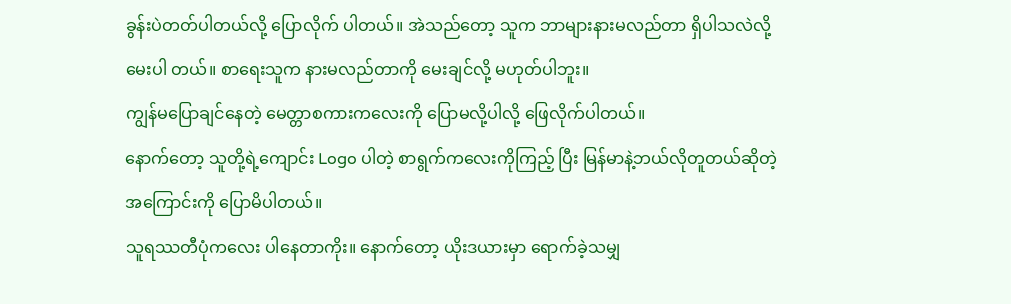ခွန်းပဲတတ်ပါတယ်လို့ ပြောလိုက် ပါတယ်။ အဲသည်တော့ သူက ဘာများနားမလည်တာ ရှိပါသလဲလို့ မေးပါ တယ်။ စာရေးသူက နားမလည်တာကို မေးချင်လို့ မဟုတ်ပါဘူး။
ကျွန်မပြောချင်နေတဲ့ မေတ္တာစကားကလေးကို ပြောမလို့ပါလို့ ဖြေလိုက်ပါတယ်။
နောက်တော့ သူတို့ရဲ့ကျောင်း Logo ပါတဲ့ စာရွက်ကလေးကိုကြည့် ပြီး မြန်မာနဲ့ဘယ်လိုတူတယ်ဆိုတဲ့အကြောင်းကို ပြောမိပါတယ်။
သူရဿတီပုံကလေး ပါနေတာကိုး။ နောက်တော့ ယိုးဒယားမှာ ရောက်ခဲ့သမျှ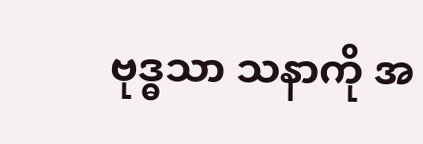ဗုဒ္ဓသာ သနာကို အ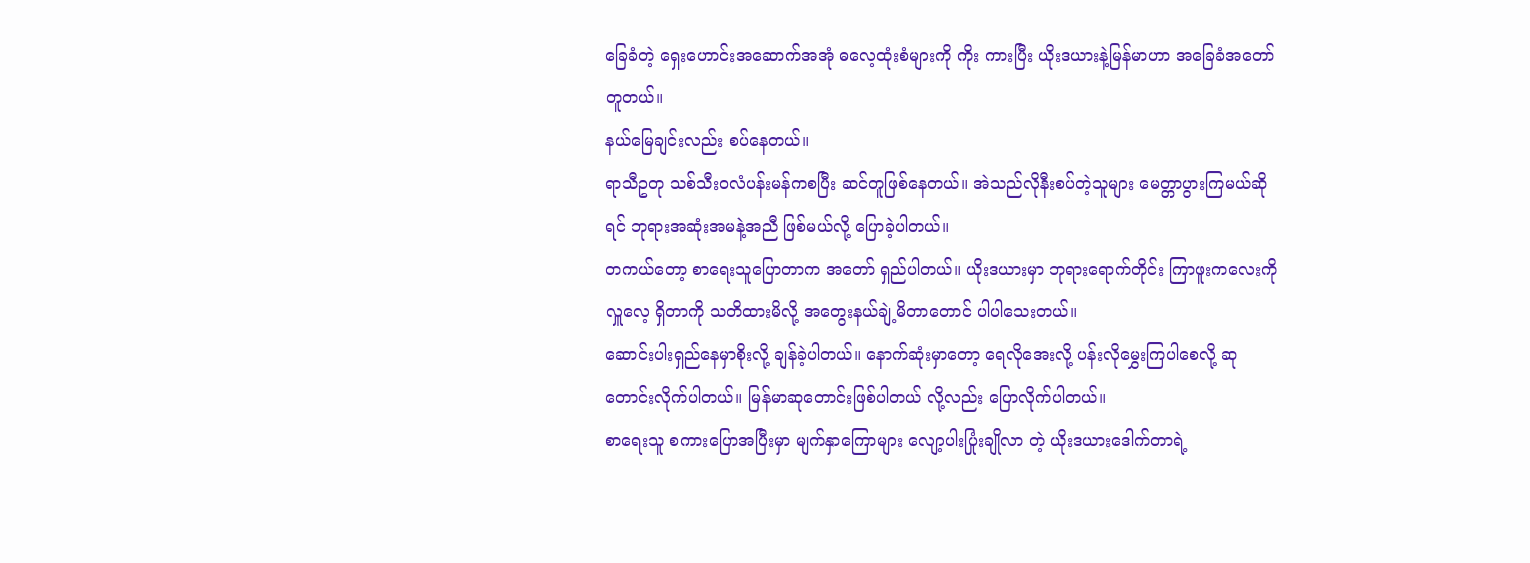ခြေခံတဲ့ ရှေးဟောင်းအဆောက်အအုံ ဓလေ့ထုံးစံများကို ကိုး ကားပြီး ယိုးဒယားနဲ့မြန်မာဟာ အခြေခံအတော်တူတယ်။
နယ်မြေချင်းလည်း စပ်နေတယ်။
ရာသီဥတု သစ်သီးဝလံပန်းမန်ကစပြီး ဆင်တူဖြစ်နေတယ်။ အဲသည်လိုနီးစပ်တဲ့သူများ မေတ္တာပွားကြမယ်ဆိုရင် ဘုရားအဆုံးအမနဲ့အညီ ဖြစ်မယ်လို့ ပြောခဲ့ပါတယ်။
တကယ်တော့ စာရေးသူပြောတာက အတော် ရှည်ပါတယ်။ ယိုးဒယားမှာ ဘုရားရောက်တိုင်း ကြာဖူးကလေးကို လှူလေ့ ရှိတာကို သတိထားမိလို့ အတွေးနယ်ချဲ့မိတာတောင် ပါပါသေးတယ်။
ဆောင်းပါးရှည်နေမှာစိုးလို့ ချန်ခဲ့ပါတယ်။ နောက်ဆုံးမှာတော့ ရေလိုအေးလို့ ပန်းလိုမွှေးကြပါစေလို့ ဆုတောင်းလိုက်ပါတယ်။ မြန်မာဆုတောင်းဖြစ်ပါတယ် လို့လည်း ပြောလိုက်ပါတယ်။
စာရေးသူ စကားပြောအပြီးမှာ မျက်နှာကြောများ လျော့ပါးပြုံးချိုလာ တဲ့ ယိုးဒယားဒေါက်တာရဲ့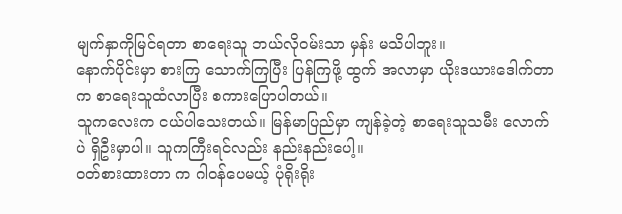မျက်နှာကိုမြင်ရတာ စာရေးသူ ဘယ်လိုဝမ်းသာ မှန်း မသိပါဘူး။
နောက်ပိုင်းမှာ စားကြ သောက်ကြပြီး ပြန်ကြဖို့ ထွက် အလာမှာ ယိုးဒယားဒေါက်တာက စာရေးသူထံလာပြီး စကားပြောပါတယ်။
သူကလေးက ငယ်ပါသေးတယ်။ မြန်မာပြည်မှာ ကျန်ခဲ့တဲ့ စာရေးသူသမီး လောက်ပဲ ရှိဦးမှာပါ။ သူကကြီးရင်လည်း နည်းနည်းပေါ့။
ဝတ်စားထားတာ က ဂါဝန်ပေမယ့် ပုံရိုးရိုး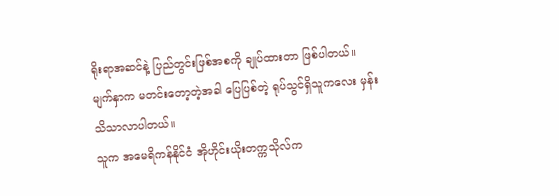ရိုးရာအဆင်နဲ့ ပြည်တွင်းဖြစ်အစကို ချုပ်ထားတာ ဖြစ်ပါတယ်။
မျက်နှာက မတင်းတော့တဲ့အခါ ပြေပြစ်တဲ့ ရုပ်သွင်ရှိသူကလေး မှန်း သိသာလာပါတယ်။
သူက အမေရိကန်နိုင်ငံ အိုဟိုင်းယိုးတက္ကသိုလ်က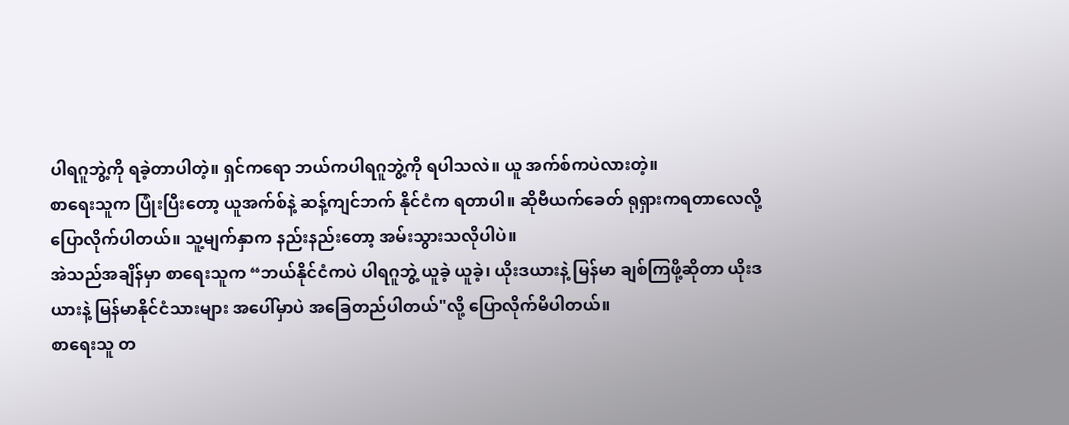ပါရဂူဘွဲ့ကို ရခဲ့တာပါတဲ့။ ရှင်ကရော ဘယ်ကပါရဂူဘွဲ့ကို ရပါသလဲ။ ယူ အက်စ်ကပဲလားတဲ့။
စာရေးသူက ပြုံးပြီးတော့ ယူအက်စ်နဲ့ ဆန့်ကျင်ဘက် နိုင်ငံက ရတာပါ။ ဆိုဗီယက်ခေတ် ရုရှားကရတာလေလို့ ပြောလိုက်ပါတယ်။ သူ့မျက်နှာက နည်းနည်းတော့ အမ်းသွားသလိုပါပဲ။
အဲသည်အချိန်မှာ စာရေးသူက “ဘယ်နိုင်ငံကပဲ ပါရဂူဘွဲ့ ယူခဲ့ ယူခဲ့၊ ယိုးဒယားနဲ့ မြန်မာ ချစ်ကြဖို့ဆိုတာ ယိုးဒယားနဲ့ မြန်မာနိုင်ငံသားများ အပေါ်မှာပဲ အခြေတည်ပါတယ်"လို့ ပြောလိုက်မိပါတယ်။
စာရေးသူ တ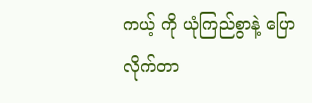ကယ့် ကို ယုံကြည်စွာနဲ့ ပြောလိုက်တာ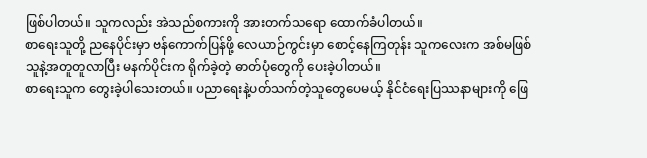ဖြစ်ပါတယ်။ သူကလည်း အဲသည်စကားကို အားတက်သရော ထောက်ခံပါတယ်။
စာရေးသူတို့ ညနေပိုင်းမှာ ဗန်ကောက်ပြန်ဖို့ လေယာဉ်ကွင်းမှာ စောင့်နေကြတုန်း သူကလေးက အစ်မဖြစ်သူနဲ့အတူတူလာပြီး မနက်ပိုင်းက ရိုက်ခဲ့တဲ့ ဓာတ်ပုံတွေကို ပေးခဲ့ပါတယ်။
စာရေးသူက တွေးခဲ့ပါသေးတယ်။ ပညာရေးနဲ့ပတ်သက်တဲ့သူတွေပေမယ့် နိုင်ငံရေးပြဿနာများကို ဖြေ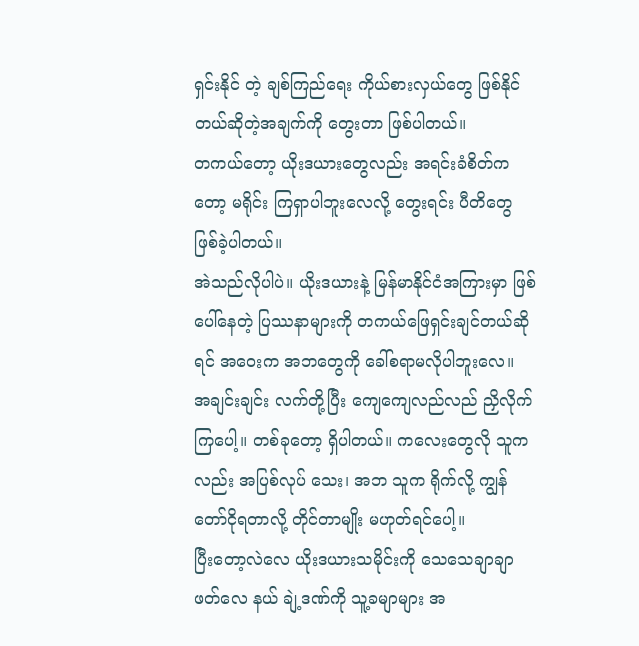ရှင်းနိုင် တဲ့ ချစ်ကြည်ရေး ကိုယ်စားလှယ်တွေ ဖြစ်နိုင်တယ်ဆိုတဲ့အချက်ကို တွေးတာ ဖြစ်ပါတယ်။
တကယ်တော့ ယိုးဒယားတွေလည်း အရင်းခံစိတ်ကတော့ မရိုင်း ကြရှာပါဘူးလေလို့ တွေးရင်း ပီတိတွေ ဖြစ်ခဲ့ပါတယ်။
အဲသည်လိုပါပဲ။ ယိုးဒယားနဲ့ မြန်မာနိုင်ငံအကြားမှာ ဖြစ်ပေါ်နေတဲ့ ပြဿနာများကို တကယ်ဖြေရှင်းချင်တယ်ဆိုရင် အဝေးက အဘတွေကို ခေါ်စရာမလိုပါဘူးလေ။
အချင်းချင်း လက်တို့ပြီး ကျေကျေလည်လည် ညှိလိုက်ကြပေါ့။ တစ်ခုတော့ ရှိပါတယ်။ ကလေးတွေလို သူကလည်း အပြစ်လုပ် သေး၊ အဘ သူက ရိုက်လို့ ကျွန်တော်ငိုရတာလို့ တိုင်တာမျိုး မဟုတ်ရင်ပေါ့။
ပြီးတော့လဲလေ ယိုးဒယားသမိုင်းကို သေသေချာချာဖတ်လေ နယ် ချဲ့ဒဏ်ကို သူ့ခမျာများ အ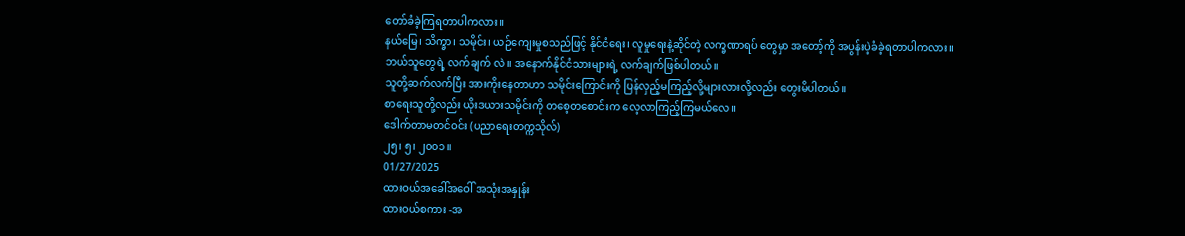တော်ခံခဲ့ကြရတာပါကလား။
နယ်မြေ၊ သိက္ခာ၊ သမိုင်း၊ ယဉ်ကျေးမှုစသည်ဖြင့် နိုင်ငံရေး၊ လူမှုရေးနဲ့ဆိုင်တဲ့ လက္ခဏာရပ် တွေမှာ အတော့်ကို အပွန်းပဲ့ခံခဲ့ရတာပါကလား။
ဘယ်သူတွေရဲ့ လက်ချက် လဲ။ အနောက်နိုင်ငံသားများရဲ့ လက်ချက်ဖြစ်ပါတယ်။
သူတို့ဆက်လက်ပြီး အားကိုးနေတာဟာ သမိုင်းကြောင်းကို ပြန်လှည့်မကြည့်လို့များလားလို့လည်း တွေးမိပါတယ်။
စာရေးသူတို့လည်း ယိုးဒယားသမိုင်းကို တစေ့တစောင်းက လေ့လာကြည့်ကြမယ်လေ။
ဒေါက်တာမတင်ဝင်း (ပညာရေးတက္ကသိုလ်)
၂၅၊ ၅၊ ၂၀၀၁။
01/27/2025
ထားဝယ်အခေါ်အဝေါ် အသုံးအနှုန်း
ထားဝယ်စကား -အ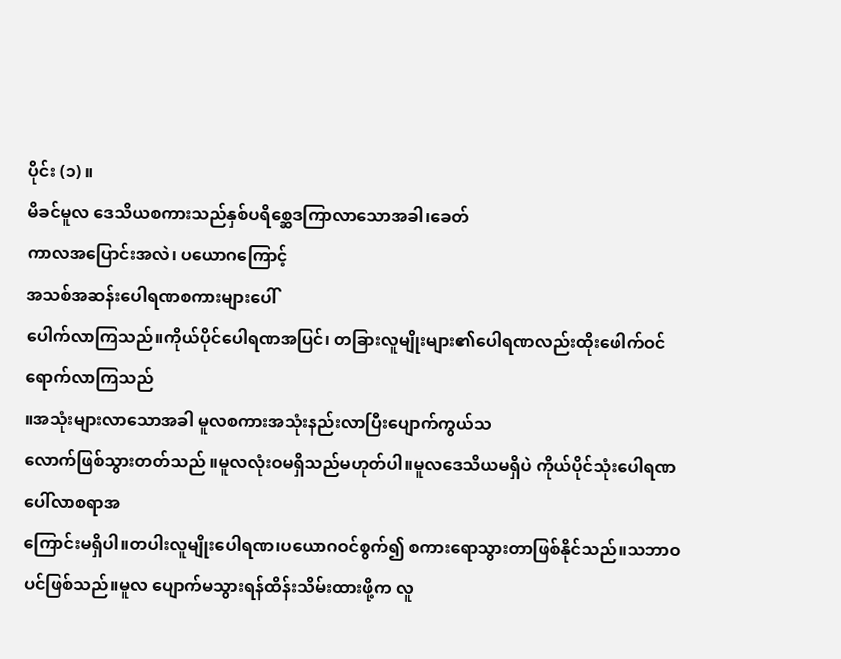ပိုင်း (၁) ။
မိခင်မူလ ဒေသိယစကားသည်နှစ်ပရိစ္ဆေဒကြာလာသောအခါ၊ခေတ်
ကာလအပြောင်းအလဲ၊ ပယောဂကြောင့်
အသစ်အဆန်းပေါရဏစကားများပေါ်
ပေါက်လာကြသည်။ကိုယ်ပိုင်ပေါရဏအပြင်၊ တခြားလူမျိုးများ၏ပေါရဏလည်းထိုးဖေါက်ဝင်ရောက်လာကြသည်
။အသုံးများလာသောအခါ မူလစကားအသုံးနည်းလာပြီးပျောက်ကွယ်သ
လောက်ဖြစ်သွားတတ်သည် ။မူလလုံးဝမရှိသည်မဟုတ်ပါ။မူလဒေသိယမရှိပဲ ကိုယ်ပိုင်သုံးပေါရဏပေါ်လာစရာအ
ကြောင်းမရှိပါ။တပါးလူမျိုးပေါရဏ၊ပယောဂဝင်စွက်၍ စကားရောသွားတာဖြစ်နိုင်သည်။သဘာဝပင်ဖြစ်သည်။မူလ ပျောက်မသွားရန်ထိန်းသိမ်းထားဖို့က လူ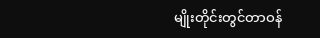မျိုးတိုင်းတွင်တာဝန်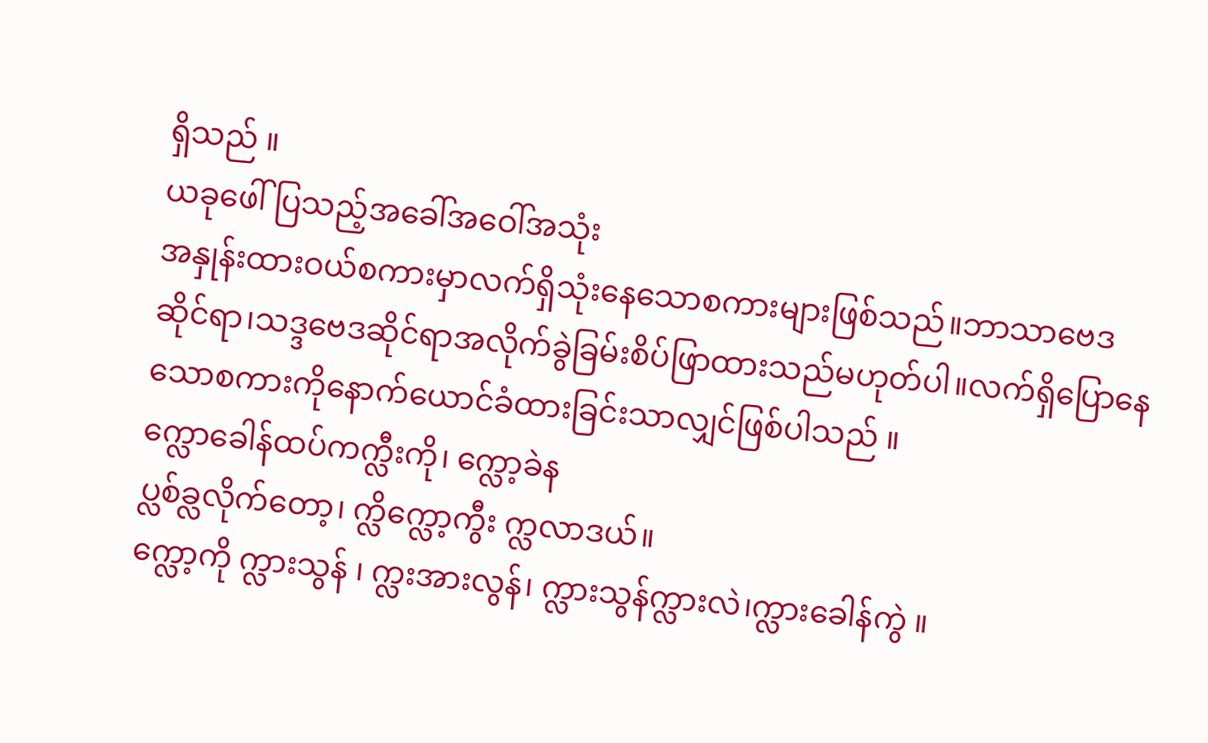ရှိသည် ။
ယခုဖေါ်ပြသည့်အခေါ်အဝေါ်အသုံး
အနှုန်းထားဝယ်စကားမှာလက်ရှိသုံးနေသောစကားများဖြစ်သည်။ဘာသာဗေဒဆိုင်ရာ၊သဒ္ဒဗေဒဆိုင်ရာအလိုက်ခွဲခြမ်းစိပ်ဖြာထားသည်မဟုတ်ပါ။လက်ရှိပြောနေသောစကားကိုနောက်ယောင်ခံထားခြင်းသာလျှင်ဖြစ်ပါသည် ။
က္လောခေါန်ထပ်ကက္လီးကို၊ က္လော့ခဲန
ပ္လစ်ခ္လလိုက်တော့၊ က္လိက္လော့ကွီး က္လလာဒယ်။
က္လော့ကို က္လားသွန် ၊ က္လးအားလွန်၊ က္လားသွန်က္လားလဲ၊က္လားခေါန်ကွဲ ။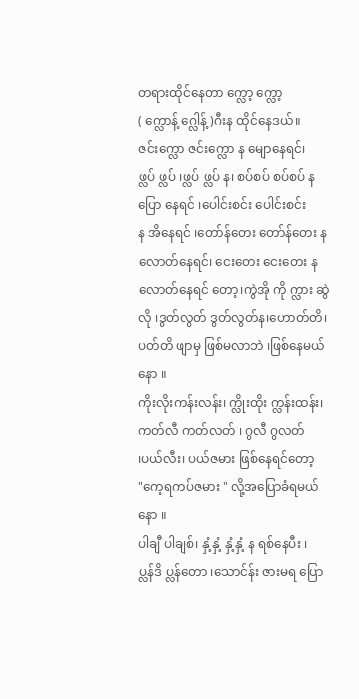တရားထိုင်နေတာ က္လော့ က္လော့
( က္လောန့် ဂ္လေါန့် )ဂီးန ထိုင်နေဒယ်။
ဇင်းက္လော ဇင်းက္လော န မျောနေရင်၊
ဖ္လပ် ဖ္လပ် ၊ဖ္လပ် ဖ္လပ် န၊ စပ်စပ် စပ်စပ် န ပြော နေရင် ၊ပေါင်းစင်း ပေါင်းစင်း
န အိနေရင် ၊တော်န်တေး တော်န်တေး န
လောတ်နေရင်၊ ငေးတေး ငေးတေး န လောတ်နေရင် တော့၊ကွဲအို ကို က္လား ဆွဲ
လို ၊ဒွတ်လွတ် ဒွတ်လွတ်န၊ဟောတ်တိ၊
ပတ်တိ ဖျာမှ ဖြစ်မလာဘဲ ၊ဖြစ်နေမယ်
နော ။
ကိုးလိုးကန်းလန်း၊ က္လိုးထိုး က္လန်းထန်း၊ကတ်လီ ကတ်လတ် ၊ ဂွလီ ဂွလတ်
၊ပယ်လီး၊ ပယ်ဇမား ဖြစ်နေရင်တော့
"ကေ့ရကပ်ဇမား " လို့အပြောခံရမယ်နော ။
ပါချီ ပါချစ်၊ နှံ့နှံ့ နှံ့နှံ့ န ရစ်နေပီး ၊
ပ္လန်ဒိ ပ္လန်တော ၊သောင်န်း ဇားမရ ပြော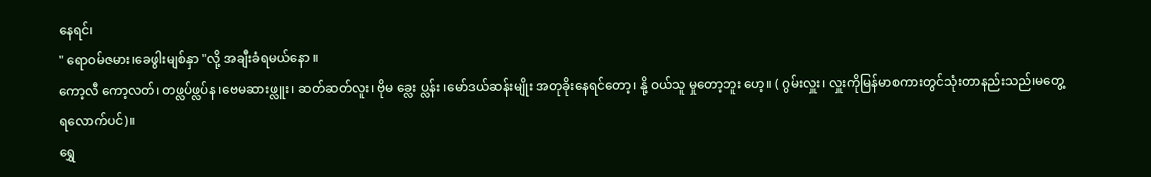နေရင်၊
" ရောဝမ်ဇမား၊ခေဖွါးမျစ်နှာ "လို့ အချီးခံရမယ်နော ။
ကော့လီ ကော့လတ်၊ တဖ္လပ်ဖ္လပ်န ၊ဗေမဆားဖ္လူး၊ ဆတ်ဆတ်လူး၊ ဗိုမ ခ္လေး ပ္လန်း ၊မော်ဒယ်ဆန်းမျိုး အတုခိုးနေရင်တော့၊ နို့ ဝယ်သူ မှုတော့ဘူး ဟေ့။ ( ဂွမ်းလှူး၊ လှူးကိုမြန်မာစကားတွင်သုံးတာနည်းသည်၊မတွေ့ရလောက်ပင်)။
ရွှေ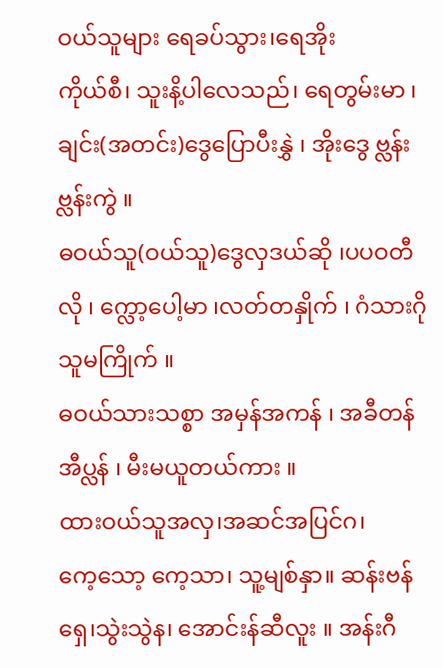ဝယ်သူများ ရေခပ်သွား၊ရေအိုး
ကိုယ်စီ၊ သူးနိ့ပါလေသည်၊ ရေတွမ်းမာ ၊
ချင်း(အတင်း)ဒွေပြောပီးနွှဲ ၊ အိုးဒွေ ဗ္လန်း
ဗ္လန်းကွဲ ။
ဓဝယ်သူ(ဝယ်သူ)ဒွေလှဒယ်ဆို ၊ပပဝတီလို ၊ က္လော့ပေါ့မာ ၊လတ်တနှိုက် ၊ ဂံသားဂို သူမကြိုက် ။
ဓဝယ်သားသစ္စာ အမှန်အကန် ၊ အခီတန် အီပ္လန် ၊ မီးမယူတယ်ကား ။
ထားဝယ်သူအလှ၊အဆင်အပြင်ဂ၊
ကေ့သော့ ကေ့သာ၊ သူ့မျစ်နှာ။ ဆန်းဗန်ရှေ၊သွဲးသွဲန၊ အောင်းန်ဆီလူး ။ အန်းဂီ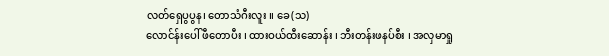လတ်ရှေပွပွန၊ တောသံဂီးလူး ။ ခေ(သ)
လောင်န်းပေါ် ဖီတောပီး ၊ ထားဝယ်ထီးဆောန်း ၊ ဘီးတန်းဖနပ်စီး ၊ အလှမာရှု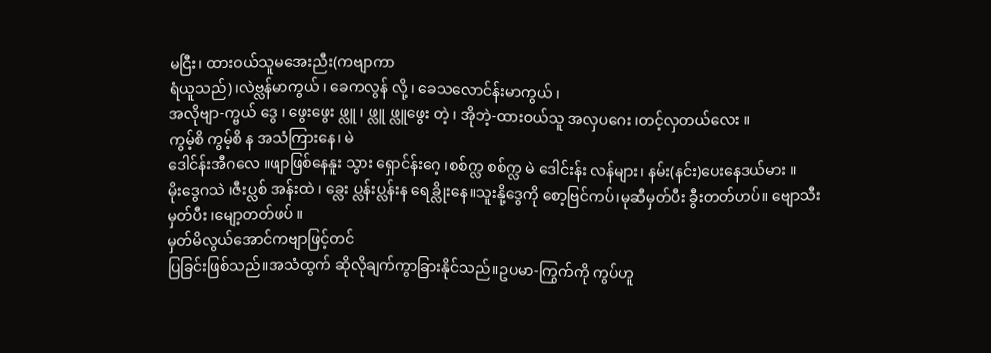မငြီး၊ ထားဝယ်သူမအေးညီး(ကဗျာကာ
ရံယူသည်)၊လဲဗ္လန်မာကွယ် ၊ ခေကလွန် လို့ ၊ ခေသလောင်န်းမာကွယ် ၊
အလိုဗျာ-က္ဗယ် ဒွေ ၊ ဖွေးဖွေး ဖ္လူ ၊ ဖ္လူ ဖ္လူဖွေး တဲ့ ၊ အိုဘဲ့-ထားဝယ်သူ အလှပဂေး ၊တင့်လှတယ်လေး ။
ကွမ့်စိ ကွမ့်စိ န အသံကြားနေ၊ မဲ
ဒေါင်န်းအီဂလေ ။ဖျာဖြစ်နေနူး သွား ရှောင်န်းဂေ့ ၊စစ်က္လ စစ်က္လ မဲ ဒေါင်းန်း လန်များ၊ နမ်း(နင်း)ပေးနေဒယ်မား ။
မိုးဒွေဂသဲ ၊ဇီးပ္လစ် အန်းထဲ ၊ ခ္လေး ပ္လန်းပ္လန်းန ရေခ္လိုးနေ။သူးနို့ဒွေကို စော့ဗြင်ကပ်၊မုဆီမှတ်ပီး ခွီးတတ်ဟပ်။ ဗျောသီး
မှတ်ပီး ၊မျော့တတ်ဖပ် ။
မှတ်မိလွယ်အောင်ကဗျာဖြင့်တင်
ပြခြင်းဖြစ်သည်။အသံထွက် ဆိုလိုချက်ကွာခြားနိုင်သည်။ဥပမာ-ကြွက်ကို ကွပ်ဟူ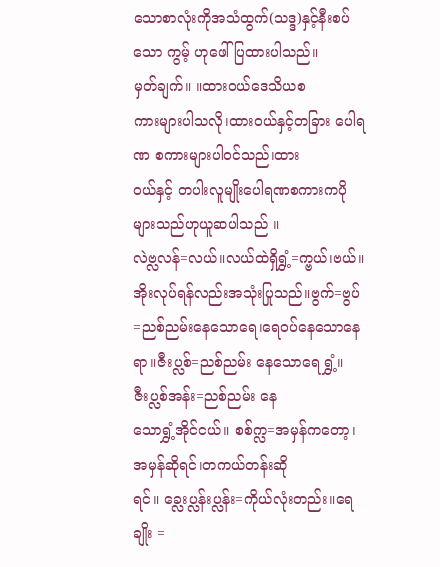သောစာလုံးကိုအသံထွက်(သဒ္ဒ)နှင့်နီးစပ်သော ကွမ့် ဟုဖေါ်ပြထားပါသည်။
မှတ်ချက်။ ။ထားဝယ်ဒေသိယစ
ကားများပါသလို၊ထားဝယ်နှင့်တခြား ပေါရဏ စကားများပါဝင်သည်၊ထား
ဝယ်နှင့် တပါးလူမျိုးပေါရဏစကားကပိုများသည်ဟုယူဆပါသည် ။
လဲဗ္လလန်=လယ်။လယ်ထဲရှိရွှံ့=က္ဗယ်၊ဗယ်။အိုးလုပ်ရန်လည်းအသုံးပြုသည်။ဗွက်=ဗွပ်=ညစ်ညမ်းနေသောရေ၊ရေဝပ်နေသောနေရာ။ဇီးပ္လစ်=ညစ်ညမ်း နေသောရေ ရွှံ့။ ဇီးပ္လစ်အန်း=ညစ်ညမ်း နေ
သောရွှံ့အိုင်ငယ်။ စစ်က္လ=အမှန်ကတော့၊အမှန်ဆိုရင်၊တကယ်တန်းဆိုရင်။ ခ္လေးပ္လန်းပ္လန်း=ကိုယ်လုံးတည်း။ရေချိုး =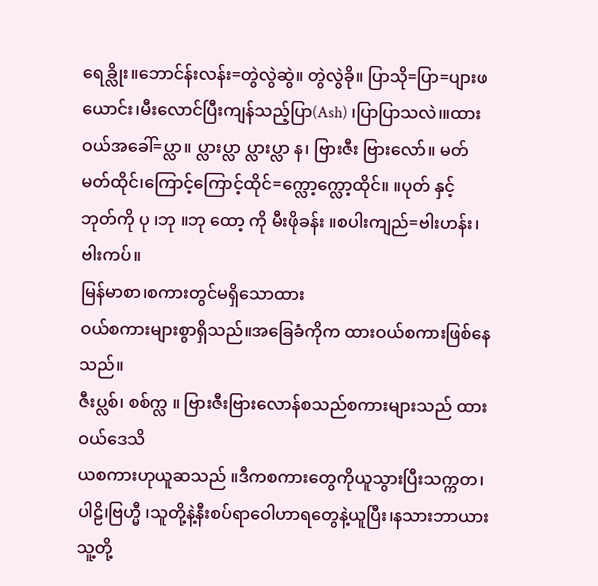ရေခ္လိုး။ဘောင်န်းလန်း=တွဲလွဲဆွဲ။ တွဲလွဲခို။ ပြာသို=ပြာ=ပျားဖယောင်း၊မီးလောင်ပြီးကျန်သည့်ပြာ(Ash) ၊ပြာပြာသလဲ၊။ထား
ဝယ်အခေါ်=ပ္လာ။ ပ္လားပ္လာ ပ္လားပ္လာ န၊ ဗြားဇီး ဗြားလော်။ မတ်မတ်ထိုင်၊ကြောင့်ကြောင့်ထိုင်=က္လော့က္လော့ထိုင်။ ။ပုတ် နှင့်
ဘုတ်ကို ပု ၊ဘု ။ဘု ထော့ ကို မီးဖိုခန်း ။စပါးကျည်=ဗါးဟန်း၊ဗါးကပ်။
မြန်မာစာ၊စကားတွင်မရှိသောထား
ဝယ်စကားများစွာရှိသည်။အခြေခံကိုက ထားဝယ်စကားဖြစ်နေသည်။
ဇီးပ္လစ်၊ စစ်က္လ ။ ဗြားဇီးဗြားလောန်စသည်စကားများသည် ထားဝယ်ဒေသိ
ယစကားဟုယူဆသည် ။ဒီကစကားတွေကိုယူသွားပြီးသက္ကတ၊ပါဠိ၊ဗြဟ္မီ ၊သူတို့နဲ့နီးစပ်ရာဝေါဟာရတွေနဲ့ယူပြီး၊နသားဘာယား သူ့တို့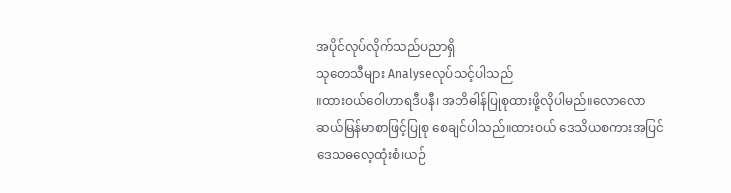အပိုင်လုပ်လိုက်သည်ပညာရှိ
သုတေသီများ Analyseလုပ်သင့်ပါသည်
။ထားဝယ်ဝေါဟာရဒီပနီ၊ အဘိဓါန်ပြုစုထားဖို့လိုပါမည်။လောလောဆယ်မြန်မာစာဖြင့်ပြုစု စေချင်ပါသည်။ထားဝယ် ဒေသိယစကားအပြင်ဒေသဓလေ့ထုံးစံ၊ယဉ်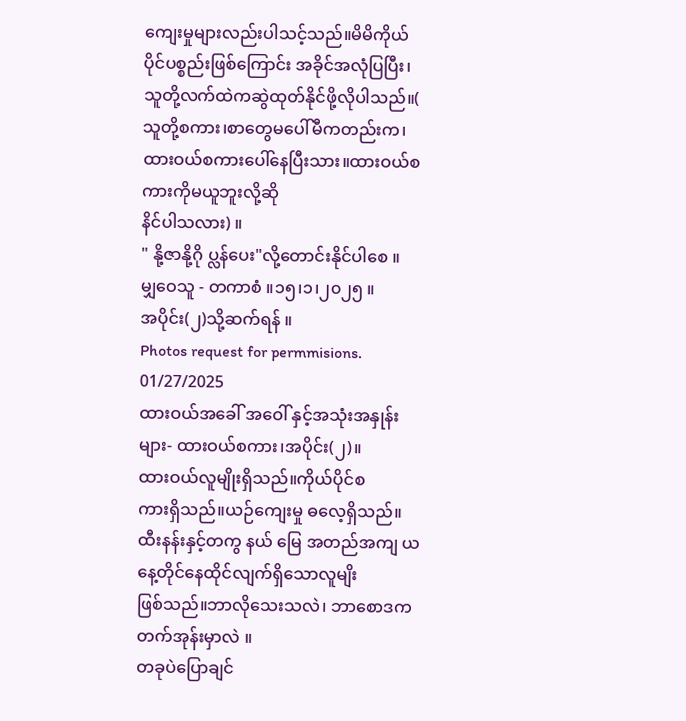ကျေးမှုများလည်းပါသင့်သည်။မိမိကိုယ်ပိုင်ပစ္စည်းဖြစ်ကြောင်း အခိုင်အလုံပြပြီး၊သူတို့လက်ထဲကဆွဲထုတ်နိုင်ဖို့လိုပါသည်။( သူတို့စကား၊စာတွေမပေါ်မီကတည်းက၊ထားဝယ်စကားပေါ်နေပြီးသား။ထားဝယ်စကားကိုမယူဘူးလို့ဆို
နိင်ပါသလား) ။
" နို့ဇာနို့ဂို ပ္လန်ပေး"လို့တောင်းနိုင်ပါစေ ။
မျှဝေသူ - တကာစံ ။၁၅၊၁၊၂၀၂၅ ။
အပိုင်း(၂)သို့ဆက်ရန် ။
Photos request for permmisions.
01/27/2025
ထားဝယ်အခေါ် အဝေါ် နှင့်အသုံးအနှုန်း
များ- ထားဝယ်စကား၊အပိုင်း(၂)။
ထားဝယ်လူမျိုးရှိသည်။ကိုယ်ပိုင်စ
ကားရှိသည်။ယဉ်ကျေးမှု ဓလေ့ရှိသည်။
ထီးနန်းနှင့်တကွ နယ် မြေ အတည်အကျ ယနေ့တိုင်နေထိုင်လျက်ရှိသောလူမျိး
ဖြစ်သည်။ဘာလိုသေးသလဲ၊ ဘာစောဒက တက်အုန်းမှာလဲ ။
တခုပဲပြောချင်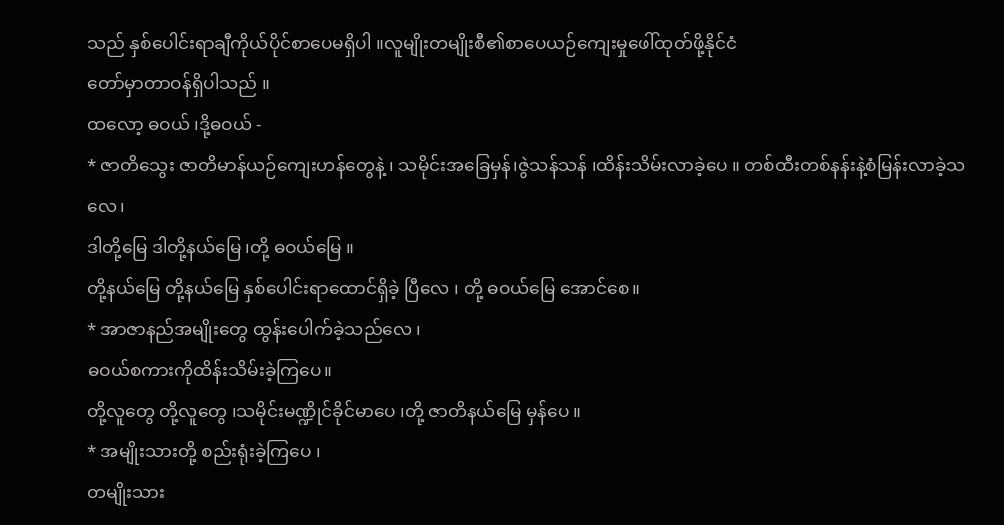သည် နှစ်ပေါင်းရာချီကိုယ်ပိုင်စာပေမရှိပါ ။လူမျိုးတမျိုးစီ၏စာပေယဉ်ကျေးမှုဖေါ်ထုတ်ဖို့နိုင်ငံ
တော်မှာတာဝန်ရှိပါသည် ။
ထလော့ ဓဝယ် ၊ဒို့ဓဝယ် -
* ဇာတိသွေး ဇာတိမာန်ယဉ်ကျေးဟန်တွေနဲ့ ၊ သမိုင်းအခြေမှန်၊ဇွဲသန်သန် ၊ထိန်းသိမ်းလာခဲ့ပေ ။ တစ်ထီးတစ်နန်းနဲ့စံမြန်းလာခဲ့သလေ၊
ဒါတို့မြေ ဒါတို့နယ်မြေ ၊တို့ ဓဝယ်မြေ ။
တို့နယ်မြေ တို့နယ်မြေ နှစ်ပေါင်းရာထောင်ရှိခဲ့ ပြီလေ ၊ တို့ ဓဝယ်မြေ အောင်စေ။
* အာဇာနည်အမျိုးတွေ ထွန်းပေါက်ခဲ့သည်လေ ၊
ဓဝယ်စကားကိုထိန်းသိမ်းခဲ့ကြပေ။
တို့လူတွေ တို့လူတွေ ၊သမိုင်းမဏ္ဍိုင်ခိုင်မာပေ ၊တို့ ဇာတိနယ်မြေ မှန်ပေ ။
* အမျိုးသားတို့ စည်းရုံးခဲ့ကြပေ ၊
တမျိုးသား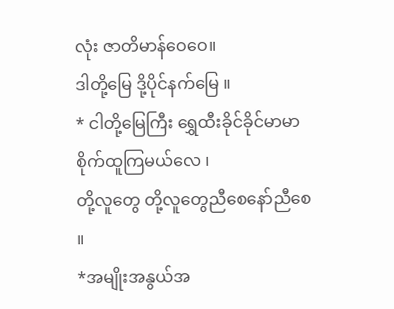လုံး ဇာတိမာန်ဝေဝေ။
ဒါတို့မြေ ဒို့ပိုင်နက်မြေ ။
* ငါတို့မြေကြီး ရွှေထီးခိုင်ခိုင်မာမာ
စိုက်ထူကြမယ်လေ ၊
တို့လူတွေ တို့လူတွေညီစေနော်ညီစေ ။
*အမျိုးအနွယ်အ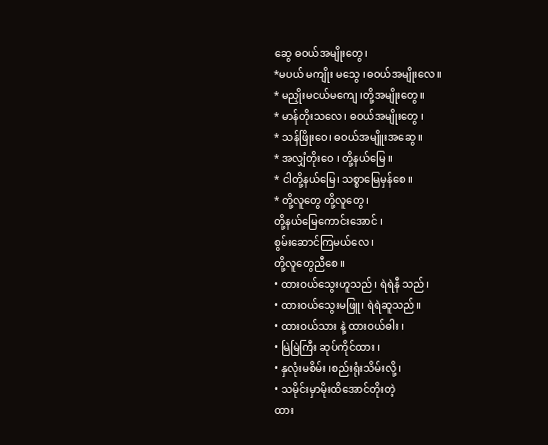ဆွေ ဓဝယ်အမျိုးတွေ၊
*မပယ် မကျိုး မသွေ ၊ဓဝယ်အမျိုးလေ။
* မညှိုးမငယ်မကျေ ၊တို့အမျိုးတွေ။
* မာန်တိုးသလေ၊ ဓဝယ်အမျိုးတွေ ၊
* သန်ဖြိုးဝေ၊ ဓဝယ်အမျိူးအဆွေ ။
* အလျှံတိုးဝေ ၊ တို့နယ်မြေ ။
* ငါတို့နယ်မြေ၊ သစ္စာမြေမှန်စေ ။
* တို့လူတွေ တို့လူတွေ ၊
တို့နယ်မြေကောင်းအောင် ၊
စွမ်းဆောင်ကြမယ်လေ ၊
တို့လူတွေညီစေ ။
• ထားဝယ်သွေးဟူသည်၊ ရဲရဲနီ သည်၊
• ထားဝယ်သွေးမဖြူ၊ ရဲရဲဆူသည်။
• ထားဝယ်သား နဲ့ ထားဝယ်ဓါး ၊
• မြဲမြဲကြီး ဆုပ်ကိုင်ထား ၊
• နှလုံးမစိမ်း ၊စည်းရုံးသိမ်းလို့ ၊
• သမိုင်းမှာမိုးထိအောင်တိုးတဲ့
ထား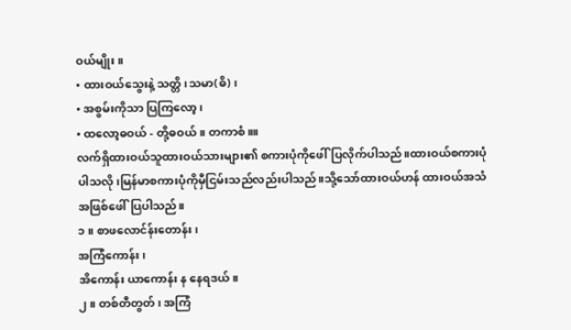ဝယ်မျိုး။
• ထားဝယ်သွေးနဲ့ သတ္တိ၊သမာ(ဓိ) ၊
• အစွမ်းကိုသာ ပြကြလော့၊
• ထလော့ဓဝယ် - တို့ဓဝယ်။ တကာစံ။။
လက်ရှိထားဝယ်သူထားဝယ်သားများ၏ စကားပုံကိုဖေါ်ပြလိုက်ပါသည်။ထားဝယ်စကားပုံပါသလို၊မြန်မာစကားပုံကိုမှီငြမ်းသည်လည်းပါသည်။သို့သော်ထားဝယ်ဟန် ထားဝယ်အသံအဖြစ်ဖေါ်ပြပါသည်။
၁ ။ စာဖလောင်န်းတောန်း၊
အကြံကောန်း၊
အိကောန်း ယာကောန်း န နေရဒယ်။
၂။ တစ်တီတွတ် ၊ အကြံ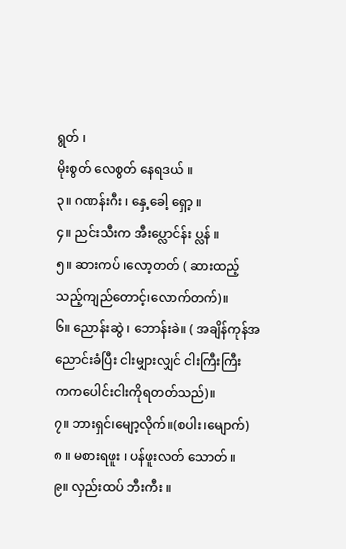ရွတ် ၊
မိုးစွတ် လေစွတ် နေရဒယ် ။
၃။ ဂဏန်းဂီး ၊ နှေ့ခေါ့ ရှော့ ။
၄။ ညင်းသီးက အီးပ္လောင်န်း ပ္လန် ။
၅။ ဆားကပ် ၊လော့တတ် ( ဆားထည့်
သည့်ကျည်တောင့်၊လောက်တက်)။
၆။ ညောန်းဆွဲ ၊ ဘောန်းခဲ။ ( အချိန်ကုန်အညောင်းခံပြီး ငါးမျှားလျှင် ငါးကြီးကြီး
ကကပေါင်းငါးကိုရတတ်သည်)။
၇။ ဘားရှင်၊မျော့လိုက်။(စပါး၊မျောက်)
၈ ။ မစားရဖူး ၊ ပန်ဖူးလတ် သောတ် ။
၉။ လှည်းထပ် ဘီးကီး ။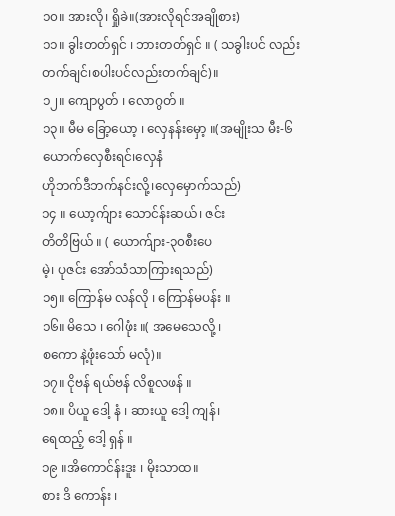၁၀။ အားလို၊ ရှိုခဲ။(အားလိုရင်အချိုစား)
၁၁။ ခွါးတတ်ရှင် ၊ ဘားတတ်ရှင် ။ ( သခွါးပင် လည်းတက်ချင်၊စပါးပင်လည်းတက်ချင်)။
၁၂။ ကျောပွတ် ၊ လောဂွတ် ။
၁၃။ မီမ ခြော့ယော့ ၊ လှေနန်းမှော့ ။(အမျိုးသ မီး-၆ယောက်လှေစီးရင်၊လှေနံ
ဟိုဘက်ဒီဘက်နင်းလို့၊လှေမှောက်သည်)
၁၄ ။ ယော့က်ျား သောင်န်းဆယ်၊ ဇင်း
တိတိဗြယ် ။ ( ယောက်ျား-၃၀စီးပေ
မဲ့၊ ပုဇင်း အော်သံသာကြားရသည်)
၁၅။ ကြောန်မ လန်လို ၊ ကြောန်မပန်း ။
၁၆။ မိသေ ၊ ဂေါဖုံး ။( အမေသေလို့ ၊
စကော နဲ့ဖုံးသော် မလုံ)။
၁၇။ ငိုဗန် ရယ်ဗန် လိစူလဖန် ။
၁၈။ ပိယူ ဒေါ့ နံ ၊ ဆားယူ ဒေါ့ ကျန်၊
ရေထည့် ဒေါ့ ရှန် ။
၁၉ ။အိကောင်န်းဒူး ၊ မိုးသာထ။
စား ဒိ ကောန်း ၊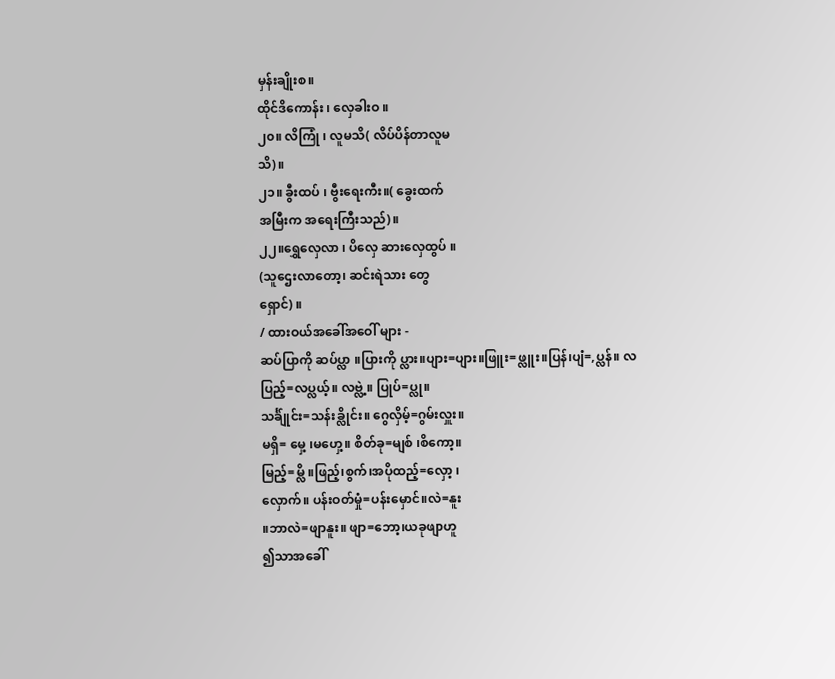မှန်းချိုးစ။
ထိုင်ဒိကောန်း ၊ လှေခါးဝ ။
၂၀။ လိကြုံ ၊ လူမသိ( လိပ်ပိန်တာလူမ
သိ)။
၂၁။ ခွီးထပ် ၊ ဗွီးရေးကီး။( ခွေးထက်
အမြီးက အရေးကြီးသည်)။
၂၂။ရွှေလှေလာ ၊ ပိလှေ ဆားလှေထွပ် ။
(သူဌေးလာတော့၊ ဆင်းရဲသား တွေ
ရှောင်) ။
/ ထားဝယ်အခေါ်အဝေါ် များ -
ဆပ်ပြာကို ဆပ်ပ္လာ ။ပြားကို ပ္လား။ပျား=ပျား။ဖြူး=ဖ္လူး။ပြန်၊ပျံ=,ပ္လန်။ လပြည့်=လပ္လယ့်။ လဗ္လဲ့။ ပြုပ်=ပ္လု။
သင်္ခ်ျုင်း=သန်းခ္လိုင်း။ ဂွေလှိမ့်=ဂွမ်းလှူး။
မရှိ= မှေ့ ၊မဟှေ့။ စိတ်ခု=မျစ် ၊စိကော့။
မြည့်=မ္လိ ။ဖြည့်၊စွက်၊အပိုထည့်=လှော့ ၊
လှောက်။ ပန်းဝတ်မှုံ=ပန်းမှောင်။လဲ=နူး
။ဘာလဲ=ဖျာနူး။ ဖျာ=ဘော့၊ယခုဖျာဟူ
၍သာအခေါ်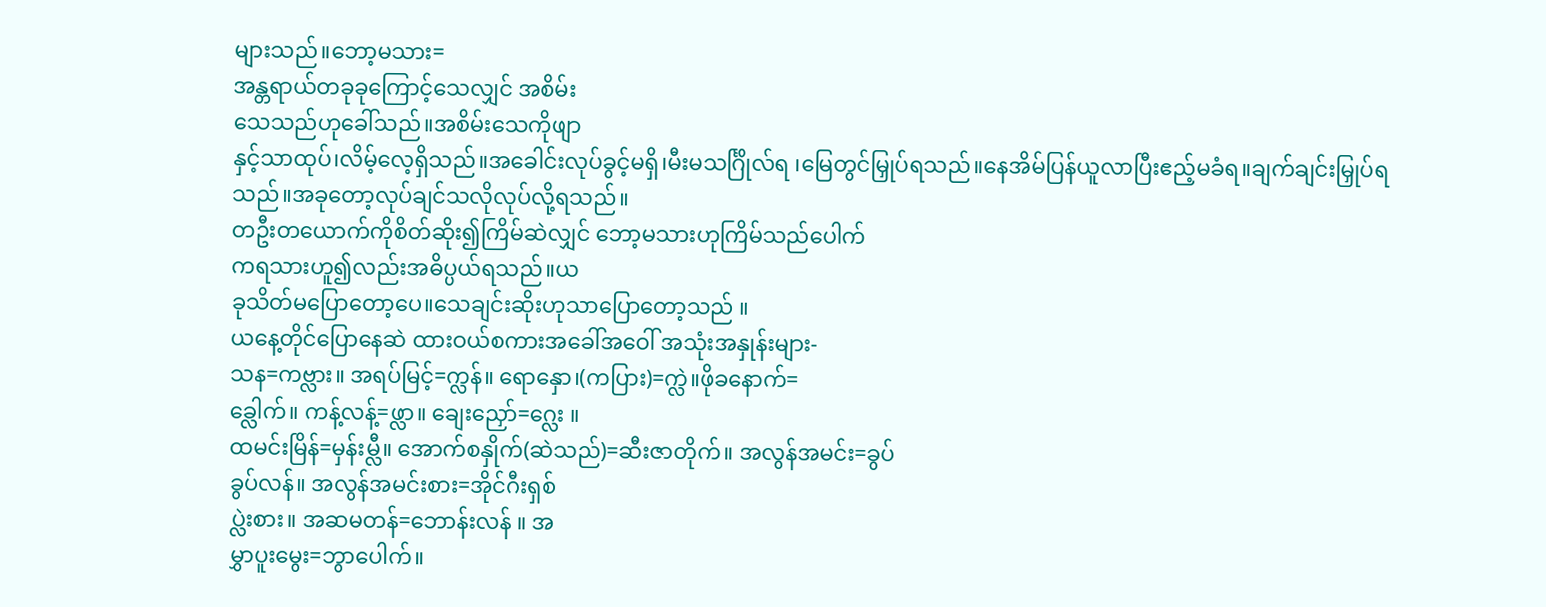များသည်။ဘော့မသား=
အန္တရာယ်တခုခုကြောင့်သေလျှင် အစိမ်း
သေသည်ဟုခေါ်သည်။အစိမ်းသေကိုဖျာ
နှင့်သာထုပ်၊လိမ့်လေ့ရှိသည်။အခေါင်းလုပ်ခွင့်မရှိ၊မီးမသင်္ဂြိုလ်ရ ၊မြေတွင်မြှုပ်ရသည်။နေအိမ်ပြန်ယူလာပြီးဧည့်မခံရ။ချက်ချင်းမြှုပ်ရသည်။အခုတော့လုပ်ချင်သလိုလုပ်လို့ရသည်။
တဦးတယောက်ကိုစိတ်ဆိုး၍ကြိမ်ဆဲလျှင် ဘော့မသားဟုကြိမ်သည်ပေါက်
ကရသားဟူ၍လည်းအဓိပ္ပယ်ရသည်။ယ
ခုသိတ်မပြောတော့ပေ။သေချင်းဆိုးဟုသာပြောတော့သည် ။
ယနေ့တိုင်ပြောနေဆဲ ထားဝယ်စကားအခေါ်အဝေါ် အသုံးအနှုန်းများ-
သန=ကဗ္လား။ အရပ်မြင့်=က္လန်။ ရောနှော၊(ကပြား)=က္လဲ။ဖိုခနောက်=
ခ္လေါက်။ ကန့်လန့်=ဖ္လာ။ ချေးညှော်=ဂ္လေး ။
ထမင်းမြိန်=မှန်းမ္လီ။ အောက်စနှိုက်(ဆဲသည်)=ဆီးဇာတိုက်။ အလွန်အမင်း=ခွပ်
ခွပ်လန်။ အလွန်အမင်းစား=အိုင်ဂီးရှစ်
ပ္လဲးစား။ အဆမတန်=ဘောန်းလန် ။ အ
မွှာပူးမွေး=ဘွာပေါက်။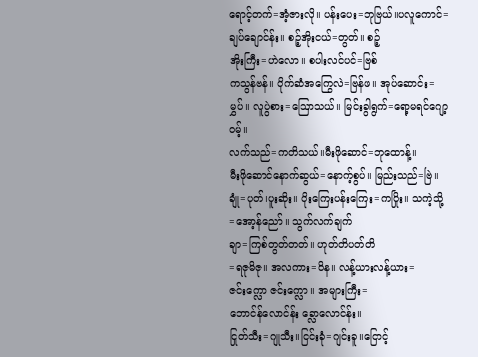ရောင့်တက်=အံ့ဇားလို။ ပန်းပေး=ဘုဗြယ်။ပလူကောင်=
ချပ်ချောင်န်း။ စဉ့်အိုးငယ်=တွတ်။ စဉ့်
အိုးကြီး=ဟဲလော။ စပါးလင်ပင်=ဗြစ်
ကသွန်ဗန်။ ပိုက်ဆံအကြွေလဲ=ဗြန်ဖ။ အုပ်ဆောင်း=မွှပ်။ လူပွဲစား=ဩောသယ်။ မြင်းခွါရွက်=ရော့မရင်ဂျော့ဝမ့်။
လက်သည်=ကတိသယ်။မီးဖိုဆောင်=ဘုထောန့်။
မီးဖိုဆောင်နောက်ဆွယ်=နောက့်စွပ်။ မြည်းသည်=ဗြဲ။
ချုံ=ပုတ်၊ပူးဆိုး။ ပိုးကြေးပန်းကြေး=ကပြိုး။ သကဲ့သို့=အော့န်ညော်။ သွက်လက်ချက်
ချာ=ကြစ်တွတ်တတ်။ ဟုတ်တိပတ်တိ
=ရဇုမိဇု။ အလကား=ဝိန။ လန့်ယားလန့်ယား=ဇင်းက္လော ဇင်းက္လော။ အများကြီး=
ဘောင်န်လောင်န်း ခ္လောလောင်န်း။
ငြုတ်သီး=ဂျုသီး။ငြင်းခုံ=ဂျင်းခူ။ငြောင့်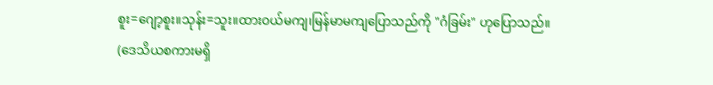စူး=ဂျော့စူး။သုန်း=သူး။ထားဝယ်မကျ၊မြန်မာမကျပြောသည်ကို "ဂံခြမ်း" ဟုပြောသည်။
(ဒေသိယစကားမရှိ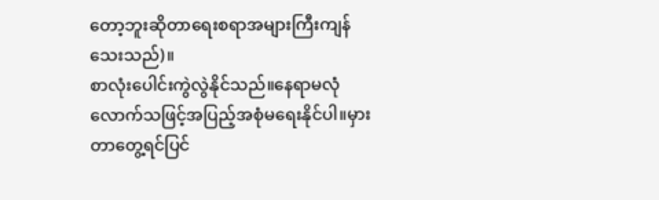တော့ဘူးဆိုတာရေးစရာအများကြီးကျန်သေးသည်)။
စာလုံးပေါင်းကွဲလွဲနိုင်သည်။နေရာမလုံလောက်သဖြင့်အပြည့်အစုံမရေးနိုင်ပါ။မှားတာတွေ့ရင်ပြင်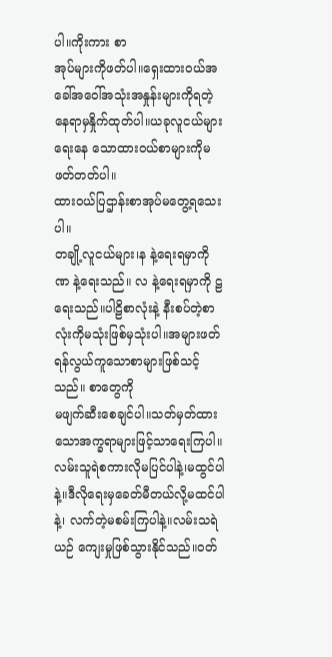ပါ။ကိုးကား စာ
အုပ်များကိုဖတ်ပါ။ရှေးထားဝယ်အခေါ်အဝေါ်အသုံးအနှုန်းများကိုရတဲ့နေရာမှနှိုက်ထုတ်ပါ။ယခုလူငယ်များရေးနေ သောထားဝယ်စာများကိုမဖတ်တတ်ပါ။
ထားဝယ်ပြဌာန်းစာအုပ်မတွေ့ရသေးပါ။
တချို့လူငယ်များ၊န နဲ့ရေးရမှာကို ဏ နဲ့ရေးသည်။ လ နဲ့ရေးရမှာကို ဠ ရေးသည်။ပါဠိစာလုံးနဲ့ နီးစပ်တဲ့စာလုံးကိုမသုံးဖြစ်မှသုံးပါ။အများဖတ်ရန်လွယ်ကူသောစာများဖြစ်သင့်သည်။ စာတွေကို
မဖျက်ဆီးစေချင်ပါ။သတ်မှတ်ထားသောအက္ခရာများဖြင့်သာရေးကြပါ။လမ်းသူရဲစကားလိုမပြင်ပါနဲ့၊မထွင်ပါနဲ့။ဒီလိုရေးမှခေတ်မီတယ်လို့မထင်ပါနဲ့၊ လက်တဲ့မစမ်းကြပါနဲ့။လမ်းသရဲယဉ် ကျေးမှုဖြစ်သွားနိုင်သည်။ဝတ်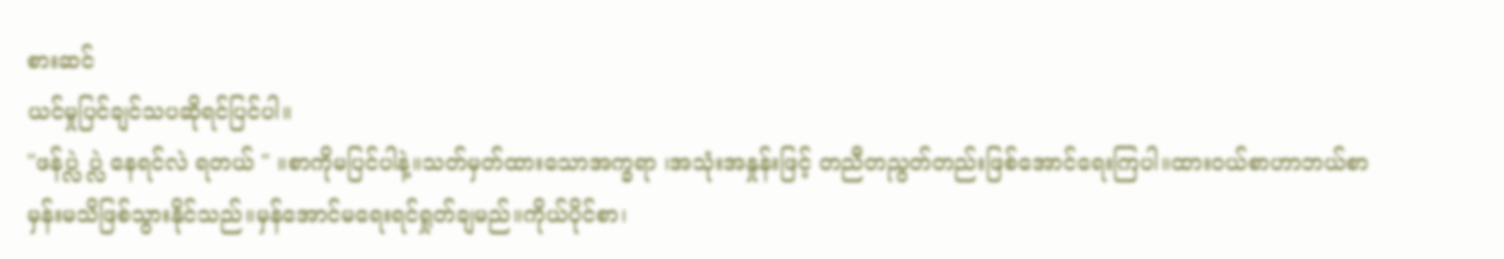စားဆင်
ယင်မှုပြင်ချင်သပဆိုရင်ပြင်ပါ။
"ဖန်ပ္လဲ ပ္လဲ နေရင်လဲ ရတယ် " ။စာကိုမပြင်ပါနဲ့။သတ်မှတ်ထားသောအက္ခရာ ၊အသုံးအနှုန်းဖြင့် တညီတညွတ်တည်းဖြစ်အောင်ရေးကြပါ။ထားဝယ်စာဟာဘယ်စာမှန်းမသိဖြစ်သွားနိုင်သည်။မှန်အောင်မရေးရင်ရှုတ်ချမည်။ကိုယ်ပိုင်စာ၊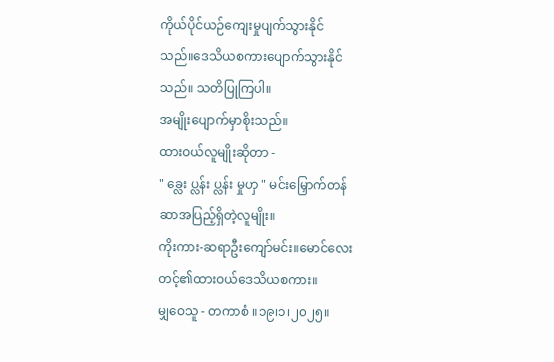ကိုယ်ပိုင်ယဉ်ကျေးမှုပျက်သွားနိုင်
သည်။ဒေသိယစကားပျောက်သွားနိုင်
သည်။ သတိပြုကြပါ။
အမျိုးပျောက်မှာစိုးသည်။
ထားဝယ်လူမျိုးဆိုတာ -
" ခ္လေး ပ္လန်း ပ္လန်း မှုဟှ " မင်းမြှောက်တန်
ဆာအပြည့်ရှိတဲ့လူမျိုး။
ကိုးကား-ဆရာဦးကျော်မင်း။မောင်လေး
တင့်၏ထားဝယ်ဒေသိယစကား။
မျှဝေသူ - တကာစံ ။၁၉၊၁၊၂၀၂၅။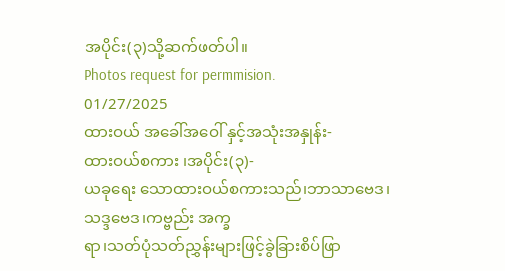အပိုင်း(၃)သို့ဆက်ဖတ်ပါ။
Photos request for permmision.
01/27/2025
ထားဝယ် အခေါ်အဝေါ် နှင့်အသုံးအနှုန်း-
ထားဝယ်စကား ၊အပိုင်း(၃)-
ယခုရေး သောထားဝယ်စကားသည်၊ဘာသာဗေဒ၊သဒ္ဒဗေဒ၊ကဗ္ဗည်း အက္ခ
ရာ၊သတ်ပုံသတ်ညွှန်းများဖြင့်ခွဲခြားစိပ်ဖြာ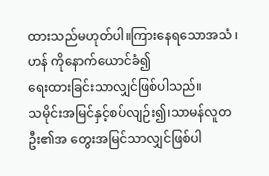ထားသည်မဟုတ်ပါ။ကြားနေရသောအသံ ၊ဟန် ကိုနောက်ယောင်ခံ၍
ရေးထားခြင်းသာလျှင်ဖြစ်ပါသည်။
သမိုင်းအမြင်နှင့်စပ်လျဉ်း၍၊သာမန်လူတဦး၏အ တွေးအမြင်သာလျှင်ဖြစ်ပါ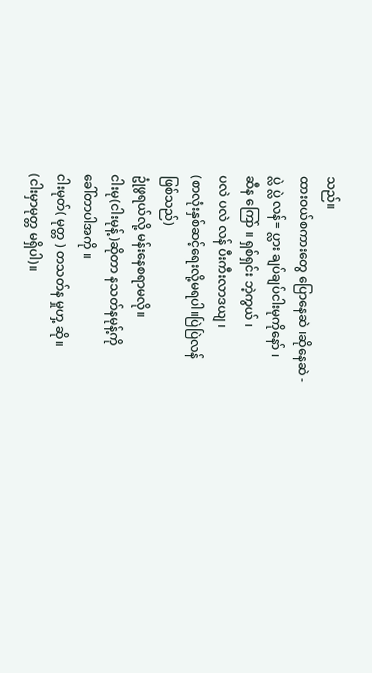သည်။
ထားဝယ်စကားတွေ ပြောနေဆဲ ၊ဆိုနေဆဲ -
ပ္လဲ ပ္လဲ လန်= ပ္လား ချပ်ချပ်ငါးမုကိုနော် ၊
ဆီန ကြော် ။ ရှစ်ရှင်း ဘဲ့ကွယ် ၊
ပလဲ ပလဲ လန် ပီးကီးလာဒယျ ၊
(စာလုံးနှစ်ဆင့်ရေးလို့မရပါ။ပြဲပြဲလန်
ဖြစ်သည်)
ဥုံဖွရယ်လို့ မန်းနေစရာမလို။
ငါးမု(ငါးမုန့်)ဆိုတာ နသတ်နမုန့်ကို
ခေါ်တာပါအကို ။
ငါးမုတ်( မုတ္တ ) တသတ်န မှုဟှ့ ဆို။
(ငါးမှာမုတ္တ မရှိပါ)။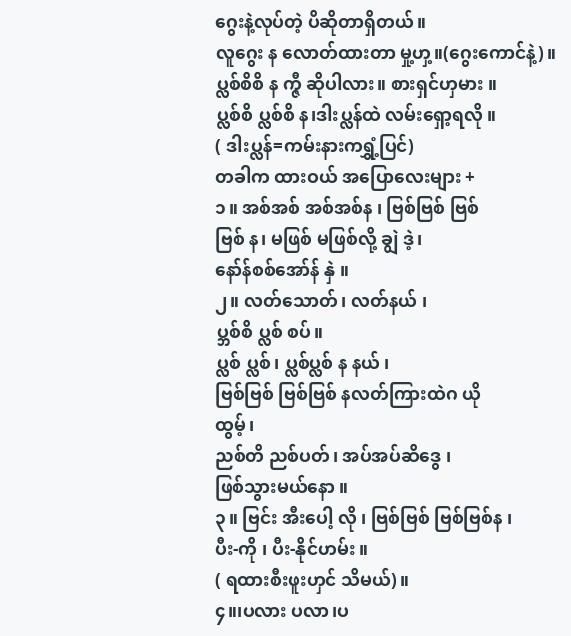ဂွေးနဲ့လုပ်တဲ့ ပိဆိုတာရှိတယ်။
လူဂွေး န လောတ်ထားတာ မှု့ဟှ့။(ဂွေးကောင်နဲ့)။
ပ္လစ်စိစိ န က္ဇီ ဆိုပါလား။ စားရှင်ဟှမား ။
ပ္လစ်စိ ပ္လစ်စိ န၊ဒါးပ္လန်ထဲ လမ်းရှော့ရလို ။
( ဒါးပ္လန်=ကမ်းနားကရွှံ့ပြင်)
တခါက ထားဝယ် အပြောလေးများ +
၁။ အစ်အစ် အစ်အစ်န ၊ ဗြစ်ဗြစ် ဗြစ်
ဗြစ် န၊ မဖြစ် မဖြစ်လို့ ချွဲ ဒဲ့၊
နော်န်စစ်အော်န် နှဲ ။
၂။ လတ်သောတ်၊ လတ်နယ် ၊
ပ္ဘစ်စိ ပ္လစ် စပ်။
ပ္လစ် ပ္လစ်၊ ပ္လစ်ပ္လစ် န နယ် ၊
ဗြစ်ဗြစ် ဗြစ်ဗြစ် နလတ်ကြားထဲဂ ယို
ထွမ့်၊
ညစ်တိ ညစ်ပတ်၊ အပ်အပ်ဆိဒွေ ၊
ဖြစ်သွားမယ်နော ။
၃။ ဗြင်း အီးပေါ့ လို ၊ ဗြစ်ဗြစ် ဗြစ်ဗြစ်န ၊
ပီး-ကို ၊ ပီး-နိုင်ဟမ်း ။
( ရထားစီးဖူးဟှင် သိမယ်)။
၄။၊ပလား ပလာ၊ပ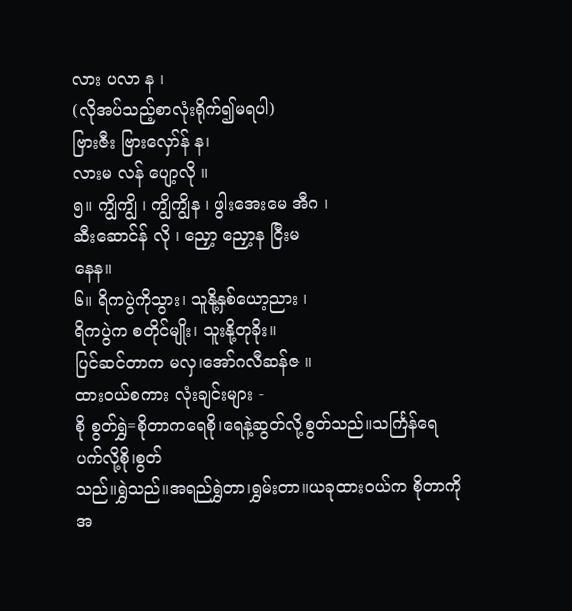လား ပလာ န ၊
(လိုအပ်သည့်စာလုံးရိုက်၍မရပါ)
ဗြားဇီး ဗြားလှော်န် န၊
လားမ လန် ပျော့လို ။
၅။ ကျွိကျွိ ၊ ကျွိကျွိန ၊ ဖွါးအေးမေ အီဂ ၊
ဆီးဆောင်န် လို ၊ ညှော့ ညှော့န ငြီးမ
နေန။
၆။ ရိကပွဲကိုသွား၊ သူနို့နှစ်ယော့ညား ၊
ရိကပွဲက စတိုင်မျိုး၊ သူးနို့တုခိုး။
ပြင်ဆင်တာက မလှ၊အော်ဂလီဆန်ဇ ။
ထားဝယ်စကား လုံးချင်းများ -
စို စွတ်ရွှဲ=စိုတာကရေစို၊ရေနဲ့ဆွတ်လို့စွတ်သည်။သင်္ကြန်ရေပက်လို့စို၊စွတ်
သည်။ရွှဲသည်။အရည်ရွှဲတာ၊ရွှမ်းတာ။ယခုထားဝယ်က စိုတာကိုအ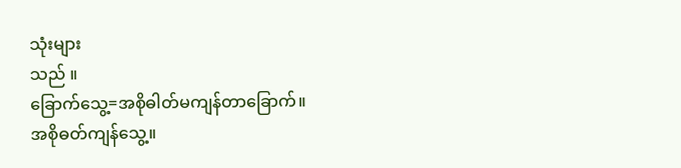သုံးများ
သည် ။
ခြောက်သွေ့=အစိုဓါတ်မကျန်တာခြောက်။
အစိုဓတ်ကျန်သွေ့။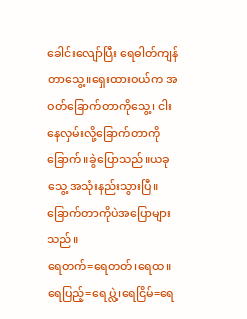ခေါင်းလျော်ပြီး ရေဓါတ်ကျန်တာသွေ့။ရှေးထားဝယ်က အ
ဝတ်ခြောက်တာကိုသွေ့၊ ငါးနေလှမ်းလို့ခြောက်တာကိုခြောက်။ခွဲပြောသည်။ယခုသွေ့ အသုံးနည်းသွားပြီ။ခြောက်တာကိုပဲအပြောများသည်။
ရေတက်=ရေတတ်၊ရေထ။ရေပြည့်=ရေပ္လဲ့၊ရေငြိမ်=ရေ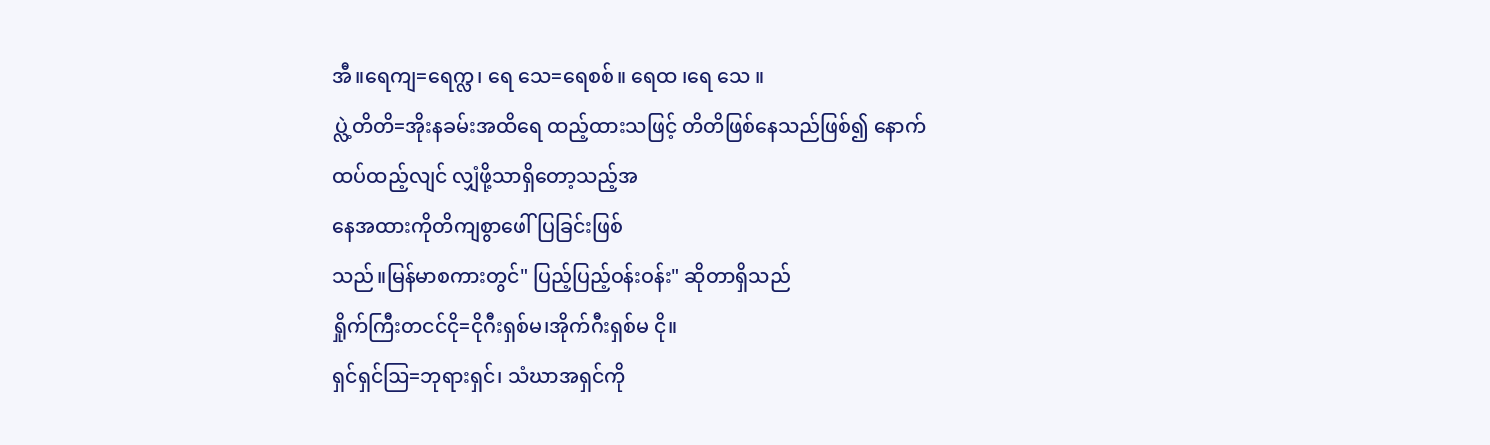အီ။ရေကျ=ရေက္လ၊ ရေ သေ=ရေစစ်။ ရေထ ၊ရေ သေ ။
ပ္လဲ့တိတိ=အိုးနခမ်းအထိရေ ထည့်ထားသဖြင့် တိတိဖြစ်နေသည်ဖြစ်၍ နောက်
ထပ်ထည့်လျင် လျှံဖို့သာရှိတော့သည့်အ
နေအထားကိုတိကျစွာဖေါ်ပြခြင်းဖြစ်
သည်။မြန်မာစကားတွင်" ပြည့်ပြည့်ဝန်းဝန်း" ဆိုတာရှိသည်
ရှိုက်ကြီးတငင်ငို=ငိုဂီးရှစ်မ၊အိုက်ဂီးရှစ်မ ငို။
ရှင်ရှင်ဩ=ဘုရားရှင်၊ သံဃာအရှင်ကို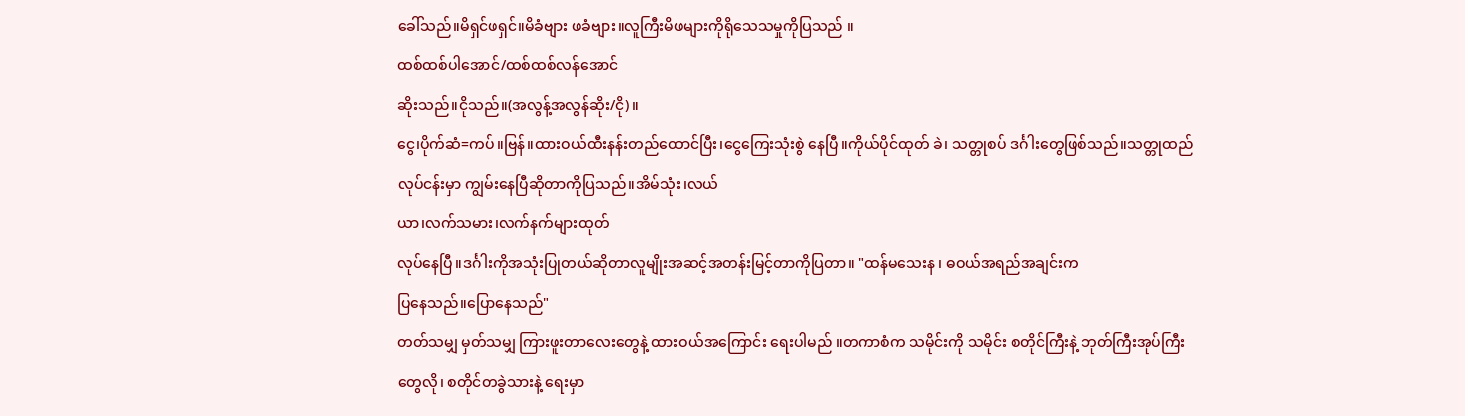ခေါ်သည်။မိရှင်ဖရှင်။မိခံဗျား ဖခံဗျား။လူကြီးမိဖများကိုရိုသေသမှုကိုပြသည် ။
ထစ်ထစ်ပါအောင်/ထစ်ထစ်လန်အောင်
ဆိုးသည်။ငိုသည်။(အလွန့်အလွန်ဆိုး/ငို)။
ငွေ၊ပိုက်ဆံ=ကပ်။ဗြန်။ထားဝယ်ထီးနန်းတည်ထောင်ပြီး၊ငွေကြေးသုံးစွဲ နေပြီ။ကိုယ်ပိုင်ထုတ် ခဲ၊ သတ္တုစပ် ဒင်္ဂါးတွေဖြစ်သည်။သတ္တုထည်လုပ်ငန်းမှာ ကျွမ်းနေပြီဆိုတာကိုပြသည်။အိမ်သုံး၊လယ်
ယာ၊လက်သမား၊လက်နက်များထုတ်
လုပ်နေပြီ။ဒင်္ဂါးကိုအသုံးပြုတယ်ဆိုတာလူမျိုးအဆင့်အတန်းမြင့်တာကိုပြတာ။ "ထန်မသေးန ၊ ဓဝယ်အရည်အချင်းက
ပြနေသည်။ပြောနေသည်"
တတ်သမျှ မှတ်သမျှ ကြားဖူးတာလေးတွေနဲ့ ထားဝယ်အကြောင်း ရေးပါမည် ။တကာစံက သမိုင်းကို သမိုင်း စတိုင်ကြီးနဲ့ ဘုတ်ကြီးအုပ်ကြီး တွေလို၊ စတိုင်တခွဲသားနဲ့ ရေးမှာ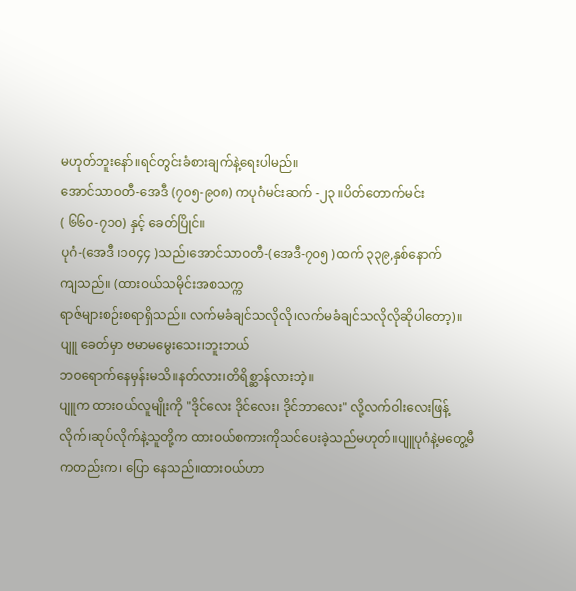မဟုတ်ဘူးနော်။ရင်တွင်းခံစားချက်နဲ့ရေးပါမည်။
အောင်သာဝတီ-အေဒီ (၇၀၅-၉၀၈) ကပုဂံမင်းဆက် -၂၃ ။ပိတ်တောက်မင်း
( ၆၆၀-၇၁၀) နှင့် ခေတ်ပြိုင်။
ပုဂံ-(အေဒီ ၊၁၀၄၄ )သည်၊အောင်သာဝတီ-(အေဒီ-၇၀၅ )ထက် ၃၃၉,နှစ်နောက်
ကျသည်။ (ထားဝယ်သမိုင်းအစသက္က
ရာဇ်များစဉ်းစရာရှိသည်။ လက်မခံချင်သလိုလို၊လက်မခံချင်သလိုလိုဆိုပါတော့)။
ပျူ ခေတ်မှာ ဗမာမမွေးသေး၊ဘူးဘယ်
ဘဝရောက်နေမှန်းမသိ။နတ်လား၊တိရိစ္ဆာန်လားဘဲ့။
ပျူက ထားဝယ်လူမျိုးကို "ဒိုင်လေး ဒိုင်လေး၊ ဒိုင်ဘာလေး" လို့လက်ဝါးလေးဖြန့်လိုက်၊ဆုပ်လိုက်နဲ့သူတို့က ထားဝယ်စကားကိုသင်ပေးခဲ့သည်မဟုတ်။ပျူပုဂံနဲ့မတွေ့မီကတည်းက၊ ပြော နေသည်။ထားဝယ်ဟာ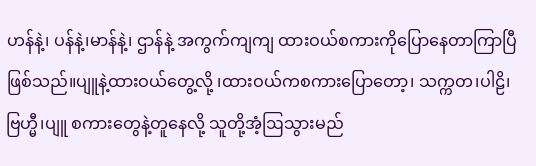ဟန်နဲ့၊ ပန်နဲ့၊မာန်နဲ့၊ ဌာန်နဲ့ အကွက်ကျကျ ထားဝယ်စကားကိုပြောနေတာကြာပြီဖြစ်သည်။ပျူနဲ့ထားဝယ်တွေ့လို့ ၊ထားဝယ်ကစကားပြောတော့၊ သက္ကတ၊ပါဠိ၊ဗြဟ္မီ၊ပျူ စကားတွေနဲ့တူနေလို့ သူတို့အံ့ဩသွားမည်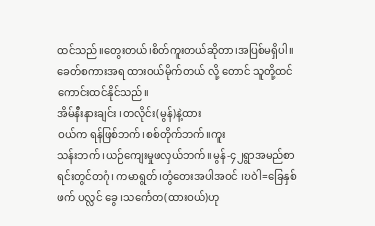ထင်သည်။တွေးတယ်၊စိတ်ကူးတယ်ဆိုတာ၊အပြစ်မရှိပါ။ခေတ်စကားအရ ထားဝယ်မိုက်တယ် လို့ တောင် သူတို့ထင်ကောင်းထင်နိုင်သည်။
အိမ်နီးနားချင်း ၊တလိုင်း(မွန်)နဲ့ထား
ဝယ်က ရန်ဖြစ်ဘက်၊စစ်တိုက်ဘက်။ကူး
သန်းဘက် ၊ယဉ်ကျေးမှုဖလှယ်ဘက်။မွန်-၄၂ရွာအမည်စာရင်းတွင်တဂုံ၊ ကမာရွတ်၊တွံတေးအပါအဝင် ၊ဎဝဲါ=ခြေနှစ်ဖက် ပလ္လင် ခွေ ၊သင်္ကေတ(ထားဝယ်)ဟု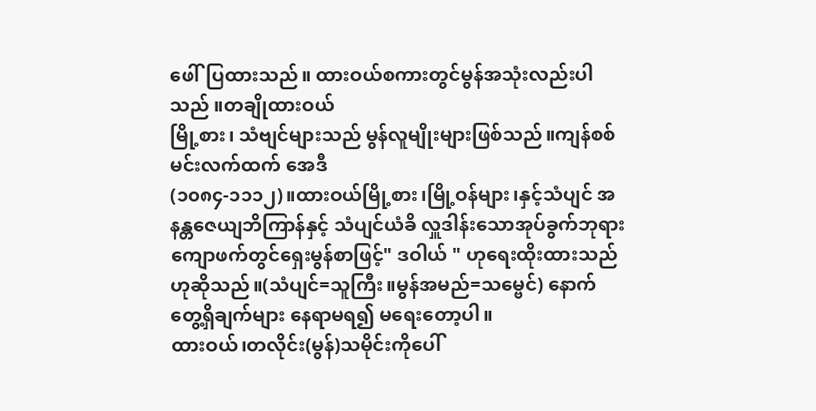ဖေါ်ပြထားသည်။ ထားဝယ်စကားတွင်မွန်အသုံးလည်းပါသည် ။တချိုထားဝယ်
မြို့စား၊ သံဗျင်များသည် မွန်လူမျိုးများဖြစ်သည်။ကျန်စစ်မင်းလက်ထက် အေဒီ
(၁၀၈၄-၁၁၁၂)။ထားဝယ်မြို့စား၊မြို့ဝန်များ၊နှင့်သံပျင် အနန္တဇေယျဘိကြာန်နှင့် သံပျင်ယံခိ လှူဒါန်းသောအုပ်ခွက်ဘုရားကျောဖက်တွင်ရှေးမွန်စာဖြင့်" ဒဝါယ် " ဟုရေးထိုးထားသည်ဟုဆိုသည်။(သံပျင်=သူကြီး။မွန်အမည်=သမ္ဗေင်) နောက်တွေ့ရှိချက်များ နေရာမရ၍ မရေးတော့ပါ။
ထားဝယ်၊တလိုင်း(မွန်)သမိုင်းကိုပေါ်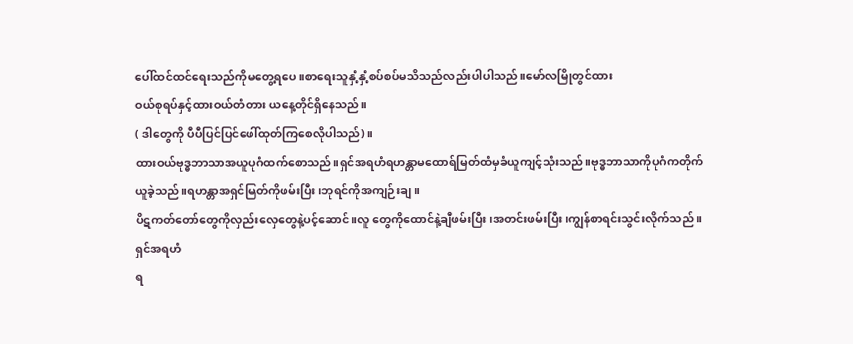ပေါ်ထင်ထင်ရေးသည်ကိုမတွေ့ရပေ။စာရေးသူနှံ့နှံ့စပ်စပ်မသိသည်လည်းပါပါသည်။မော်လမြိုတွင်ထား
ဝယ်စုရပ်နှင့်ထားဝယ်တံတား ယနေ့တိုင်ရှိနေသည်။
( ဒါတွေကို ပီပီပြင်ပြင်ဖေါ်ထုတ်ကြစေလိုပါသည်)။
ထားဝယ်ဗုဒ္ဓဘာသာအယူပုဂံထက်စောသည်။ရှင်အရဟံရဟန္တာမထောရ်မြတ်ထံမှခံယူကျင့်သုံးသည်။ဗုဒ္ဓဘာသာကိုပုဂံကတိုက်ယူခဲ့သည်။ရဟန္တာအရှင်မြတ်ကိုဖမ်းပြီး၊ဘုရင်ကိုအကျဉ်းချ။
ပိဋကတ်တော်တွေကိုလှည်းလှေတွေနဲ့ပင့်ဆောင်။လူ တွေကိုထောင်နဲ့ချီဖမ်းပြီး၊အတင်းဖမ်းပြီး၊ကျွန်စာရင်းသွင်းလိုက်သည် ။ရှင်အရဟံ
ရ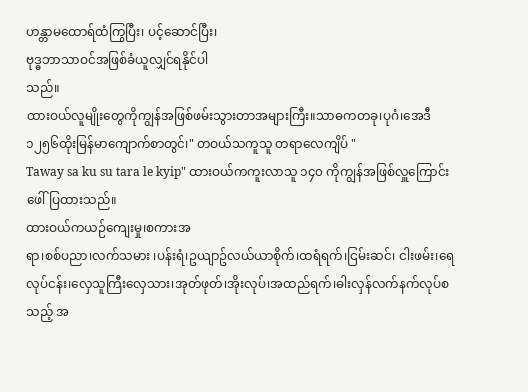ဟန္တာမထောရ်ထံကြွပြီး၊ ပင့်ဆောင်ပြီး၊
ဗုဒ္ဓဘာသာဝင်အဖြစ်ခံယူလျှင်ရနိုင်ပါ
သည်။
ထားဝယ်လူမျိုးတွေကိုကျွန်အဖြစ်ဖမ်းသွားတာအများကြီး။သာဓကတခု၊ပုဂံ၊အေဒီ၁၂၅၆ထိုးမြန်မာကျောက်စာတွင်၊" တဝယ်သကူသူ တရာလေကျိပ် "
Taway sa ku su tara le kyip" ထားဝယ်ကကူးလာသူ ၁၄၀ ကိုကျွန်အဖြစ်လှူကြောင်း ဖေါ်ပြထားသည်။
ထားဝယ်ကယဉ်ကျေးမှု၊စကားအ
ရာ၊စစ်ပညာ၊လက်သမား ၊ပန်းရံ၊ဥယျာဥ်လယ်ယာစိုက်၊ထရံရက်၊ငြမ်းဆင်၊ ငါးဖမ်း၊ရေလုပ်ငန်း၊လှေသူကြီးလှေသား၊အုတ်ဖုတ်၊အိုးလုပ်၊အထည်ရက်၊ဓါးလှန်လက်နက်လုပ်စသည့် အ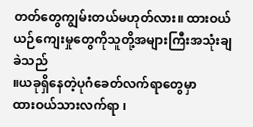တတ်တွေကျွမ်းတယ်မဟုတ်လား။ ထားဝယ်ယဉ်ကျေးမှုတွေကိုသူတို့အများကြီးအသုံးချခဲသည်
။ယခုရှိနေတဲ့ပုဂံခေတ်လက်ရာတွေမှာ
ထားဝယ်သားလက်ရာ ၊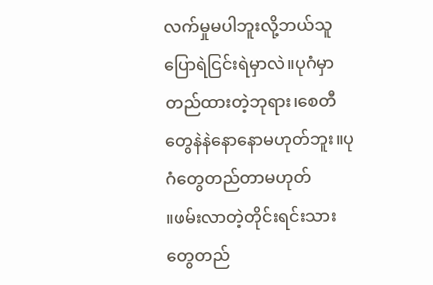လက်မှုမပါဘူးလို့ဘယ်သူပြောရဲငြင်းရဲမှာလဲ။ပုဂံမှာတည်ထားတဲ့ဘုရား၊စေတီတွေနဲနဲနောနောမဟုတ်ဘူး။ပုဂံတွေတည်တာမဟုတ်
။ဖမ်းလာတဲ့တိုင်းရင်းသားတွေတည်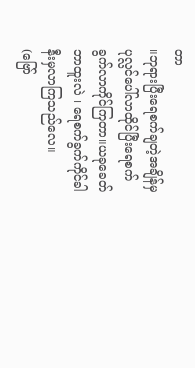တာ
။ဘုရားပြီးရေစက်ချတဲ့အချိန်မှ ပုလ္လင်ပေါ်လာထိုင်ပြီးရေစက်ခွက်လာကိုင်ကြတာ။ယခုခေတ်ဘာထူးလဲ ၊ ရေစက်ခွက်ကိုင်ခါနီးမှလာကြသည်လေ။
(ဗြော်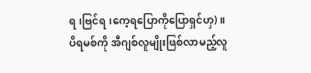ရ၊ဗြင်ရ၊ကေ့ရပြောကိုပြောရှင်ဟှ) ။
ပိရမစ်ကို အီဂျစ်လူမျိုးဖြစ်လာမည့်လူ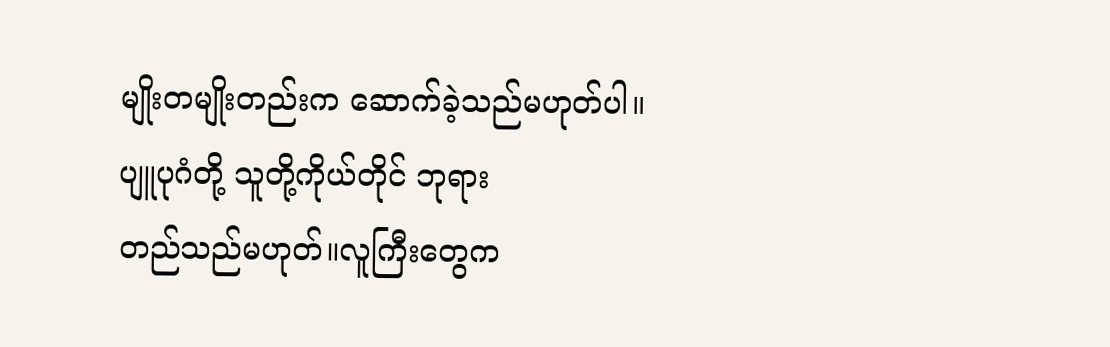မျိုးတမျိုးတည်းက ဆောက်ခဲ့သည်မဟုတ်ပါ။
ပျူပုဂံတို့ သူတို့ကိုယ်တိုင် ဘုရား
တည်သည်မဟုတ်။လူကြီးတွေက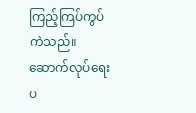ကြည့်ကြပ်ကွပ်ကဲသည်။ဆောက်လုပ်ရေးပ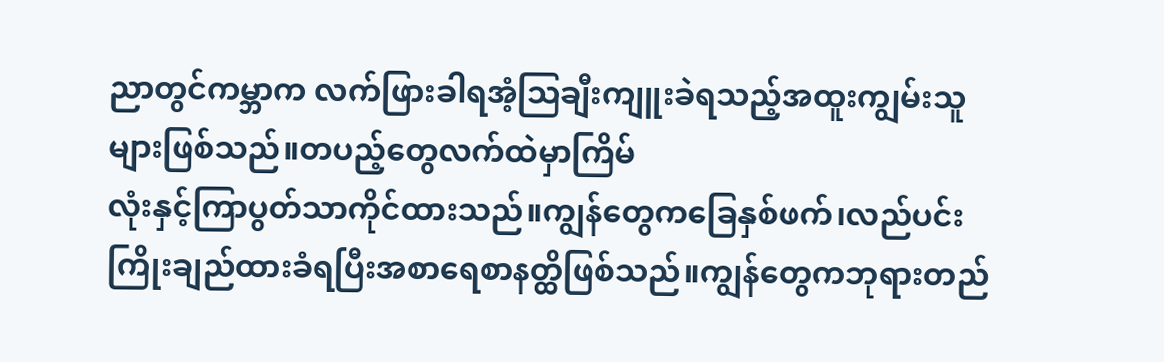ညာတွင်ကမ္ဘာက လက်ဖြားခါရအံ့ဩချီးကျူးခဲရသည့်အထူးကျွမ်းသူများဖြစ်သည်။တပည့်တွေလက်ထဲမှာကြိမ်
လုံးနှင့်ကြာပွတ်သာကိုင်ထားသည်။ကျွန်တွေကခြေနှစ်ဖက်၊လည်ပင်းကြိုးချည်ထားခံရပြီးအစာရေစာနတ္ထိဖြစ်သည်။ကျွန်တွေကဘုရားတည်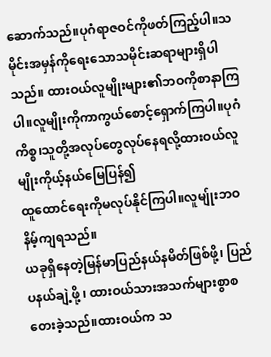ဆောက်သည်။ပုဂံရာဇဝင်ကိုဖတ်ကြည့်ပါ။သမိုင်းအမှန်ကိုရေးသောသမိုင်းဆရာများရှိပါသည်။ ထားဝယ်လူမျိုးများ၏ဘဝကိုစာနာကြပါ။လူမျိုးကိုကာကွယ်စောင့်ရှောက်ကြပါ။ပုဂံ ကိစ္စ၊သူတို့အလုပ်တွေလုပ်နေရလို့ထားဝယ်လူမျိုးကိုယ့်နယ်မြေပြန်၍
ထူထောင်ရေးကိုမလုပ်နိုင်ကြပါ။လူမျ်ုးဘဝနိမ့်ကျရသည်။
ယခုရှိနေတဲ့မြန်မာပြည်နယ်နမိတ်ဖြစ်ဖို့၊ ပြည်ပနယ်ချဲ့ဖို့ ၊ ထားဝယ်သားအသက်များစွာစတေးခဲ့သည်။ထားဝယ်က သ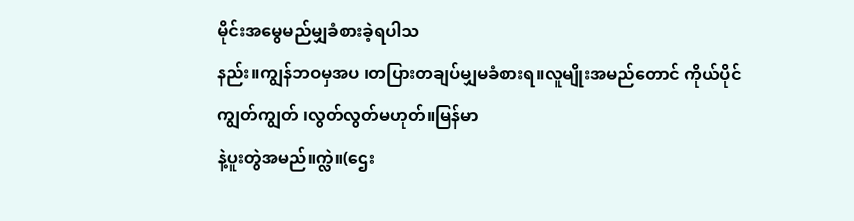မိုင်းအမွေမည်မျှခံစားခဲ့ရပါသ
နည်း။ကျွန်ဘဝမှအပ ၊တပြားတချပ်မျှမခံစားရ။လူမျိုးအမည်တောင် ကိုယ်ပိုင်
ကျွတ်ကျွတ် ၊လွတ်လွတ်မဟုတ်။မြန်မာ
နဲ့ပူးတွဲအမည်။က္လဲ။(ဌေး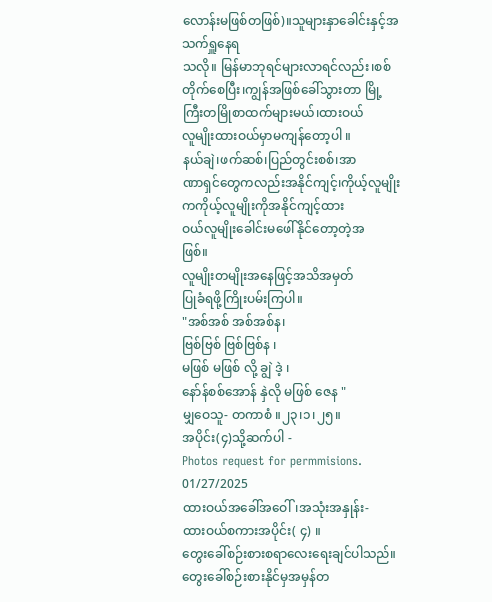လောန်းမဖြစ်တဖြစ်)။သူများနှာခေါင်းနှင့်အသက်ရှူနေရ
သလို။ မြန်မာဘုရင်များလာရင်လည်း၊စစ်တိုက်စေပြီး၊ကျွန်အဖြစ်ခေါ်သွားတာ မြို့ကြီးတမြိုစာထက်များမယ်၊ထားဝယ်
လူမျိုးထားဝယ်မှာမကျန်တော့ပါ ။
နယ်ချဲ၊ဖက်ဆစ်၊ပြည်တွင်းစစ်၊အာ
ဏာရှင်တွေကလည်းအနိုင်ကျင့်၊ကိုယ့်လူမျိုးကကိုယ့်လူမျိုးကိုအနိုင်ကျင့်ထား
ဝယ်လူမျိုးခေါင်းမဖေါ်နိုင်တော့တဲ့အ
ဖြစ်။
လူမျိုးတမျိုးအနေဖြင့်အသိအမှတ်
ပြုခံရဖို့ကြိုးပမ်းကြပါ။
"အစ်အစ် အစ်အစ်န၊
ဗြစ်ဗြစ် ဗြစ်ဗြစ်န ၊
မဖြစ် မဖြစ် လို့ ချွဲ ဒဲ့ ၊
နော်န်စစ်အောန် နှဲလို မဖြစ် ဇေန "
မျှဝေသူ- တကာစံ ။၂၃၊၁၊၂၅။
အပိုင်း(၄)သို့ဆက်ပါ -
Photos request for permmisions.
01/27/2025
ထားဝယ်အခေါ်အဝေါ်၊အသုံးအနှုန်း-
ထားဝယ်စကားအပိုင်း( ၄) ။
တွေးခေါ်စဉ်းစားစရာလေးရေးချင်ပါသည်။တွေးခေါ်စဉ်းစားနိုင်မှအမှန်တ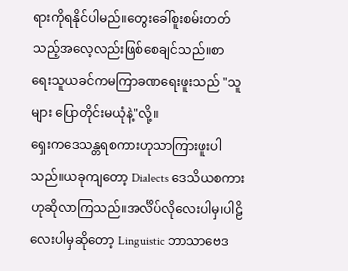ရားကိုရနိုင်ပါမည်။တွေးခေါ်စူးစမ်းတတ်သည့်အလေ့လည်းဖြစ်စေချင်သည်။စာ
ရေးသူယခင်ကမကြာခဏရေးဖူးသည် "သူများ ပြောတိုင်းမယုံနဲ့"လို့။
ရှေးကဒေသန္တရစကားဟုသာကြားဖူးပါသည်။ယခုကျတော့ Dialects ဒေသိယစကားဟုဆိုလာကြသည်။အင်္လိပ်လိုလေးပါမှ၊ပါဠိလေးပါမှဆိုတော့ Linguistic ဘာသာဗေဒ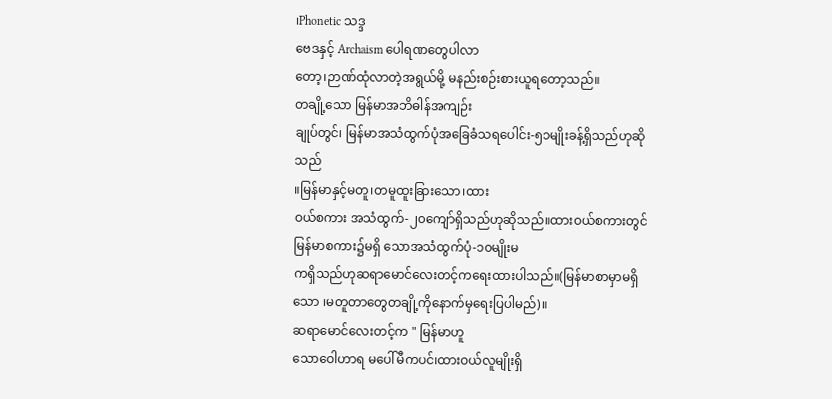၊Phonetic သဒ္ဒ
ဗေဒနှင့် Archaism ပေါရဏတွေပါလာ
တော့၊ဉာဏ်ထုံလာတဲ့အရွယ်မို့ မနည်းစဉ်းစားယူရတော့သည်။
တချို့သော မြန်မာအဘိဓါန်အကျဉ်း
ချုပ်တွင်၊ မြန်မာအသံထွက်ပုံအခြေခံသရပေါင်း-၅၁မျိုးခန့်ရှိသည်ဟုဆိုသည်
။မြန်မာနှင့်မတူ၊တမူထူးခြားသော၊ထား
ဝယ်စကား အသံထွက်-၂၀ကျော်ရှိသည်ဟုဆိုသည်။ထားဝယ်စကားတွင် မြန်မာစကား၌မရှိ သောအသံထွက်ပုံ-၁၀မျိုးမ
ကရှိသည်ဟုဆရာမောင်လေးတင့်ကရေးထားပါသည်။(မြန်မာစာမှာမရှိ သော ၊မတူတာတွေတချို့ကိုနောက်မှရေးပြပါမည်)။
ဆရာမောင်လေးတင့်က " မြန်မာဟူ
သောဝေါဟာရ မပေါ်မီကပင်၊ထားဝယ်လူမျိုးရှိ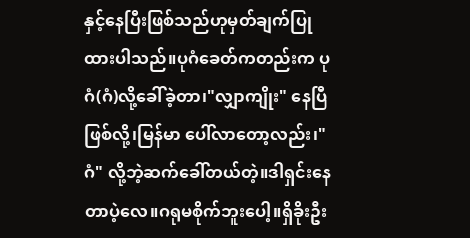နှင့်နေပြီးဖြစ်သည်ဟုမှတ်ချက်ပြုထားပါသည်။ပုဂံခေတ်ကတည်းက ပုဂံ(ဂံ)လို့ခေါ်ခဲ့တာ၊"လျှာကျိုး" နေပြီဖြစ်လို့၊မြန်မာ ပေါ်လာတော့လည်း၊"ဂံ" လို့ဘဲ့ဆက်ခေါ်တယ်တဲ့။ဒါရှင်းနေတာပဲ့လေ။ဂရုမစိုက်ဘူးပေါ့။ရှိခိုးဦး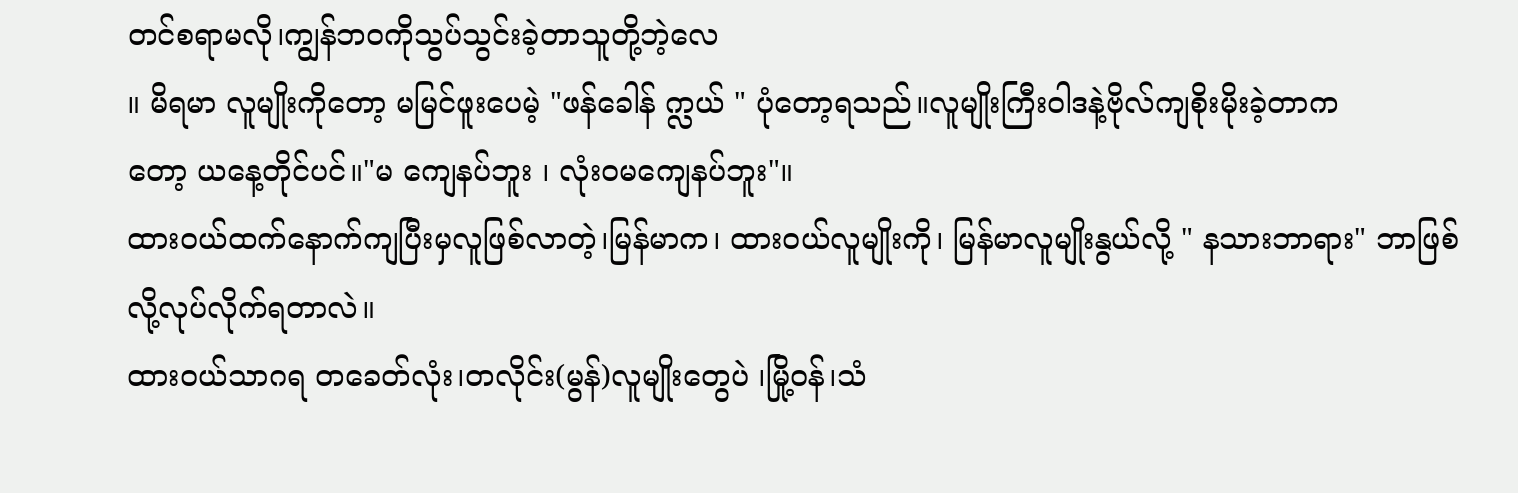တင်စရာမလို၊ကျွန်ဘဝကိုသွပ်သွင်းခဲ့တာသူတို့ဘဲ့လေ
။ မိရမာ လူမျိုးကိုတော့ မမြင်ဖူးပေမဲ့ "ဖန်ခေါန် က္လယ် " ပုံတော့ရသည်။လူမျိုးကြီးဝါဒနဲ့ဗိုလ်ကျစိုးမိုးခဲ့တာက
တော့ ယနေ့တိုင်ပင်။"မ ကျေနပ်ဘူး ၊ လုံးဝမကျေနပ်ဘူး"။
ထားဝယ်ထက်နောက်ကျပြီးမှလူဖြစ်လာတဲ့၊မြန်မာက၊ ထားဝယ်လူမျိုးကို၊ မြန်မာလူမျိုးနွယ်လို့ " နသားဘာရား" ဘာဖြစ်လို့လုပ်လိုက်ရတာလဲ။
ထားဝယ်သာဂရ တခေတ်လုံး၊တလိုင်း(မွန်)လူမျိုးတွေပဲ ၊မြို့ဝန်၊သံ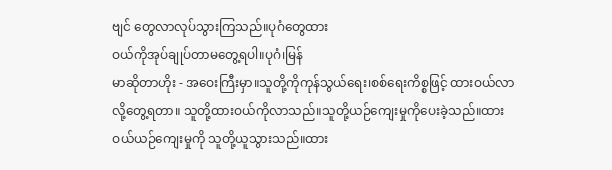ဗျင် တွေလာလုပ်သွားကြသည်။ပုဂံတွေထား
ဝယ်ကိုအုပ်ချုပ်တာမတွေ့ရပါ။ပုဂံ၊မြန်
မာဆိုတာဟိုး - အဝေးကြီးမှာ။သူတို့ကိုကုန်သွယ်ရေး၊စစ်ရေးကိစ္စဖြင့် ထားဝယ်လာလို့တွေ့ရတာ။ သူတို့ထားဝယ်ကိုလာသည်။သူတို့ယဉ်ကျေးမှုကိုပေးခဲ့သည်။ထားဝယ်ယဉ်ကျေးမှုကို သူတို့ယူသွားသည်။ထား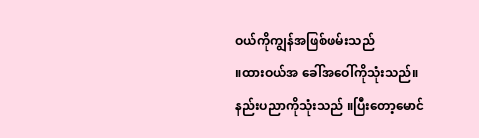ဝယ်ကိုကျွန်အဖြစ်ဖမ်းသည်
။ထားဝယ်အ ခေါ်အဝေါ်ကိုသုံးသည်။နည်းပညာကိုသုံးသည် ။ပြီးတော့မောင်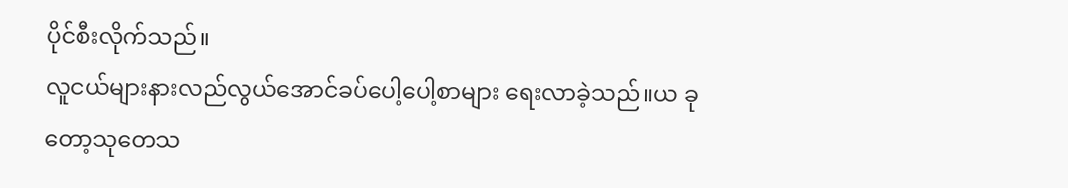ပိုင်စီးလိုက်သည်။
လူငယ်များနားလည်လွယ်အောင်ခပ်ပေါ့ပေါ့စာများ ရေးလာခဲ့သည်။ယ ခုတော့သုတေသ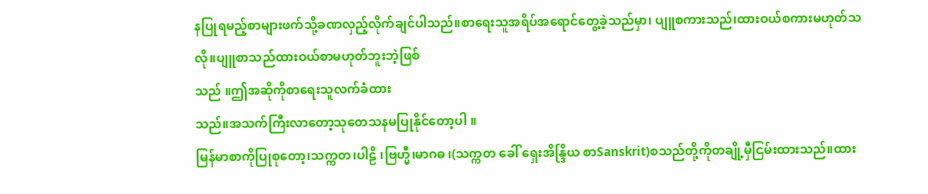နပြုရမည့်စာများဖက်သို့ခဏလှည့်လိုက်ချင်ပါသည်။စာရေးသူအရိပ်အရောင်တွေ့ခဲ့သည်မှာ၊ ပျူစကားသည်၊ထားဝယ်စကားမဟုတ်သလို။ပျူစာသည်ထားဝယ်စာမဟုတ်ဘူးဘဲ့ဖြစ်
သည် ။ဤအဆိုကိုစာရေးသူလက်ခံထား
သည်။အသက်ကြီးလာတော့သုတေသနမပြုနိုင်တော့ပါ ။
မြန်မာစာကိုပြုစုတော့၊သက္ကတ၊ပါဠိ ၊ဗြဟ္မီ၊မာဂဓ ၊(သက္ကတ ခေါ် ရှေးအိန္ဒြိယ စာSanskrit)စသည်တို့ကိုတချို့မှီငြမ်းထားသည်။ထား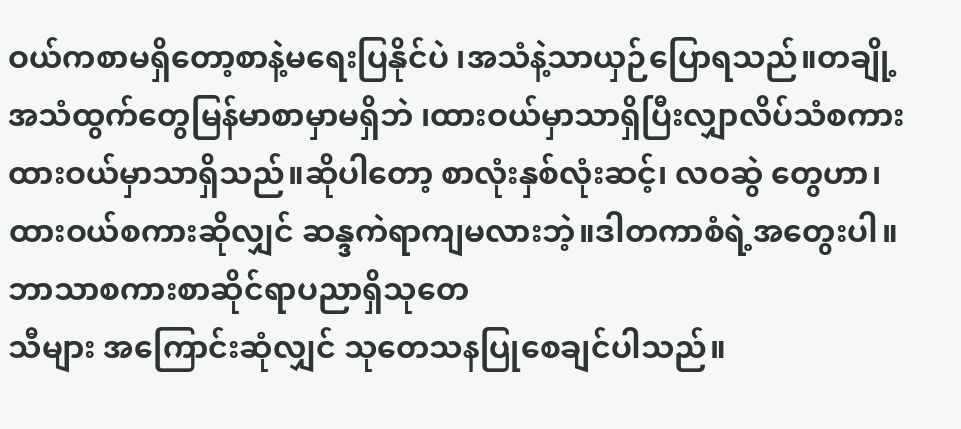ဝယ်ကစာမရှိတော့စာနဲ့မရေးပြနိုင်ပဲ ၊အသံနဲ့သာယှဉ်ပြောရသည်။တချို့အသံထွက်တွေမြန်မာစာမှာမရှိဘဲ ၊ထားဝယ်မှာသာရှိပြီးလျှာလိပ်သံစကားထားဝယ်မှာသာရှိသည်။ဆိုပါတော့ စာလုံးနှစ်လုံးဆင့်၊ လဝဆွဲ တွေဟာ၊ထားဝယ်စကားဆိုလျှင် ဆန္ဒကဲရာကျမလားဘဲ့။ဒါတကာစံရဲ့အတွေးပါ။ဘာသာစကားစာဆိုင်ရာပညာရှိသုတေ
သီများ အကြောင်းဆုံလျှင် သုတေသနပြုစေချင်ပါသည်။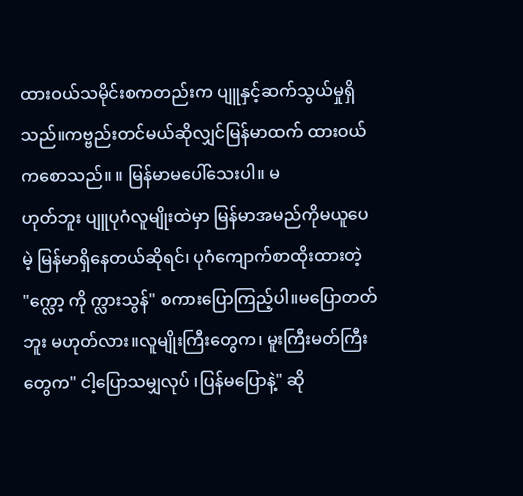ထားဝယ်သမိုင်းစကတည်းက ပျူနှင့်ဆက်သွယ်မှုရှိသည်။ကဗ္ဗည်းတင်မယ်ဆိုလျှင်မြန်မာထက် ထားဝယ်ကစောသည်။ ။ မြန်မာမပေါ်သေးပါ။ မ
ဟုတ်ဘူး ပျူပုဂံလူမျိုးထဲမှာ မြန်မာအမည်ကိုမယူပေမဲ့ မြန်မာရှိနေတယ်ဆိုရင်၊ ပုဂံကျောက်စာထိုးထားတဲ့ "က္လော့ ကို က္လားသွန်" စကားပြောကြည့်ပါ။မပြောတတ်ဘူး မဟုတ်လား။လူမျိုးကြီးတွေက၊ မူးကြီးမတ်ကြီးတွေက" ငါ့ပြောသမျှလုပ် ၊ပြန်မပြောနဲ့" ဆို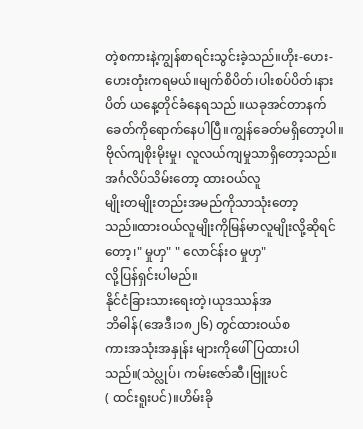တဲ့စကားနဲ့ကျွန်စာရင်းသွင်းခဲ့သည်။ဟိုး-ဟေး- ဟေးတုံးကရမယ်။မျက်စိပိတ်၊ပါးစပ်ပိတ်၊နားပိတ် ယနေ့တိုင်ခံနေရသည် ။ယခုအင်တာနက်ခေတ်ကိုရောက်နေပါပြီ။ကျွန်ခေတ်မရှိတော့ပါ။ဗိုလ်ကျစိုးမိုးမှု၊ လူလယ်ကျမှုသာရှိတော့သည်။
အင်္ဂလိပ်သိမ်းတော့ ထားဝယ်လူ
မျိုးတမျိုးတည်းအမည်ကိုသာသုံးတော့
သည်။ထားဝယ်လူမျိုးကိုမြန်မာလူမျိုးလို့ဆိုရင်တော့၊" မှုဟှ" " လောင်န်းဝ မှုဟှ"
လို့ပြန်ရှင်းပါမည်။
နိုင်ငံခြားသားရေးတဲ့၊ယုဒဿန်အ
ဘိဓါန်(အေဒီ၊၁၈၂၆) တွင်ထားဝယ်စ
ကားအသုံးအနှုန်း များကိုဖေါ်ပြထားပါသည်။(သဲပ္လုပ်၊ ကမ်းဇော်ဆီ၊ဗြူးပင်
( ထင်းရူးပင်)။ဟိမ်းခို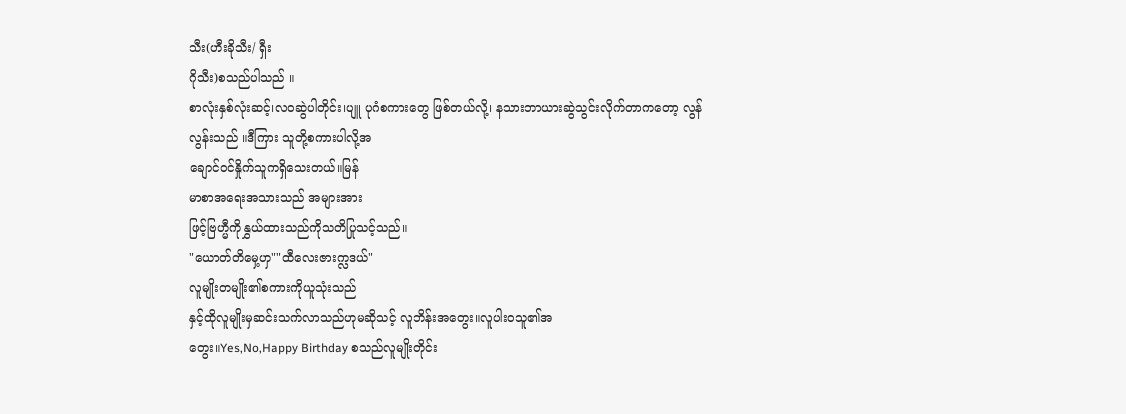သီး(ဟီးခိုသီး/ ရှီး
ဂိုသီး)စသည်ပါသည် ။
စာလုံးနှစ်လုံးဆင့်၊လဝဆွဲပါတိုင်း၊ပျူ ပုဂံစကားတွေ ဖြစ်တယ်လို့၊ နသားဘာယားဆွဲသွင်းလိုက်တာကတော့ လွန်
လွန်းသည် ။ဒီကြား သူတို့စကားပါလို့အ
ချောင်ဝင်နှိုက်သူကရှိသေးတယ်။မြန်
မာစာအရေးအသားသည် အများအား
ဖြင့်ဗြဟ္မီကိုနွှယ်ထားသည်ကိုသတိပြုသင့်သည်။
"ယောတ်တိမှေ့ဟှ""ထီလေးဇားက္လဒယ်"
လူမျိုးတမျိုး၏စကားကိုယူသုံးသည်
နှင့်ထိုလူမျိုးမှဆင်းသက်လာသည်ဟုမဆိုသင့် လူဘိန်းအတွေး။လူပါးဝသူ၏အ
တွေး။Yes,No,Happy Birthday စသည်လူမျိုးတိုင်း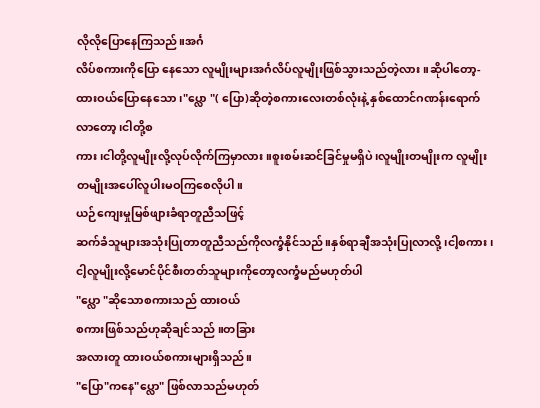လိုလိုပြောနေကြသည်။အင်္ဂ
လိပ်စကားကိုပြော နေသော လူမျိုးများအင်္ဂလိပ်လူမျိုးဖြစ်သွားသည်တဲ့လား ။ဆိုပါတော့-ထားဝယ်ပြောနေသော ၊"ပ္လော "( ပြော)ဆိုတဲ့စကားလေးတစ်လုံးနဲ့ နှစ်ထောင်ဂဏန်းရောက်လာတော့၊ငါတို့စ
ကား၊ငါတို့လူမျိုးလို့လုပ်လိုက်ကြမှာလား။စူးစမ်းဆင်ခြင်မှုမရှိပဲ၊လူမျိုးတမျိုးက လူမျိုးတမျိုးအပေါ်လူပါးမဝကြစေလိုပါ။
ယဉ်ကျေးမှုမြစ်ဖျားခံရာတူညီသဖြင့်
ဆက်ခံသူများအသုံးပြုတာတူညီသည်ကိုလက္ခံနိုင်သည်။နှစ်ရာချီအသုံးပြုလာလို့၊ငါ့စကား၊ငါ့လူမျိုးလို့မောင်ပိုင်စီးတတ်သူများကိုတော့လက္ခံမည်မဟုတ်ပါ
"ပ္လော "ဆိုသောစကားသည် ထားဝယ်
စကားဖြစ်သည်ဟုဆိုချင်သည် ။တခြား
အလားတူ ထားဝယ်စကားများရှိသည်။
"ပြော"ကနေ"ပ္လော" ဖြစ်လာသည်မဟုတ်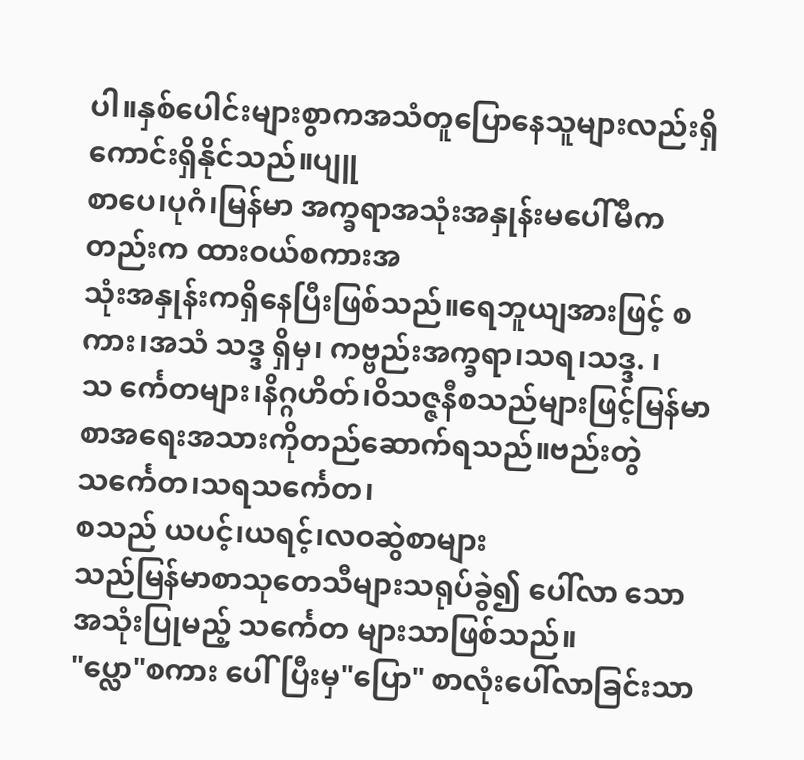ပါ။နှစ်ပေါင်းများစွာကအသံတူပြောနေသူများလည်းရှိကောင်းရှိနိုင်သည်။ပျူ
စာပေ၊ပုဂံ၊မြန်မာ အက္ခရာအသုံးအနှုန်းမပေါ်မီကတည်းက ထားဝယ်စကားအ
သုံးအနှုန်းကရှိနေပြီးဖြစ်သည်။ရေဘူယျအားဖြင့် စကား၊အသံ သဒ္ဒ ရှိမှ၊ ကဗ္ဗည်းအက္ခရာ၊သရ၊သဒ္ဒ. ၊သ င်္ကေတများ၊နိဂ္ဂဟိတ်၊ဝိသဇ္ဇနီစသည်များဖြင့်မြန်မာစာအရေးအသားကိုတည်ဆောက်ရသည်။ဗည်းတွဲသင်္ကေတ၊သရသင်္ကေတ၊
စသည် ယပင့်၊ယရင့်၊လဝဆွဲစာများ
သည်မြန်မာစာသုတေသီများသရုပ်ခွဲ၍ ပေါ်လာ သောအသုံးပြုမည့် သင်္ကေတ များသာဖြစ်သည်။
"ပ္လော"စကား ပေါ်ပြီးမှ"ပြော" စာလုံးပေါ်လာခြင်းသာ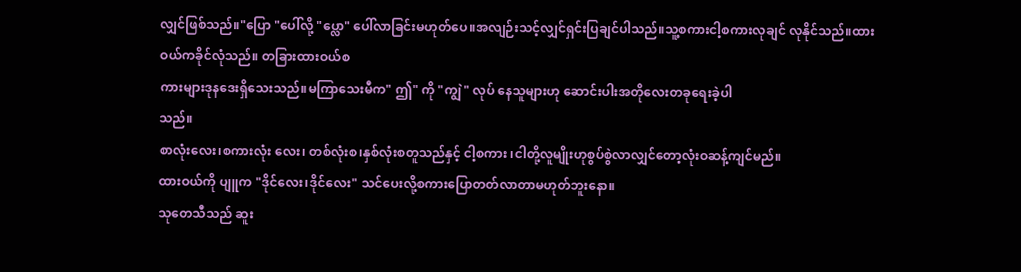လျှင်ဖြစ်သည်။"ပြော "ပေါ်လို့ "ပ္လော" ပေါ်လာခြင်းမဟုတ်ပေ။အလျဉ်းသင့်လျှင်ရှင်းပြချင်ပါသည်။သူ့စကားငါ့စကားလုချင် လုနိုင်သည်။ထား
ဝယ်ကခိုင်လုံသည်။ တခြားထားဝယ်စ
ကားများဒုနဒေးရှိသေးသည်။မကြာသေးမီက" ဤ" ကို "ကျွဲ" လုပ် နေသူများဟု ဆောင်းပါးအတိုလေးတခုရေးခဲ့ပါ
သည်။
စာလုံးလေး၊စကားလုံး လေး၊ တစ်လုံးစ၊နှစ်လုံးစတူသည်နှင့် ငါ့စကား ၊ငါတို့လူမျိုးဟုစွပ်စွဲလာလျှင်တော့လုံးဝဆန့်ကျင်မည်။
ထားဝယ်ကို ပျူက "ဒိုင်လေး၊ဒိုင်လေး" သင်ပေးလို့စကားပြောတတ်လာတာမဟုတ်ဘူးနော။
သုတေသီသည် ဆူး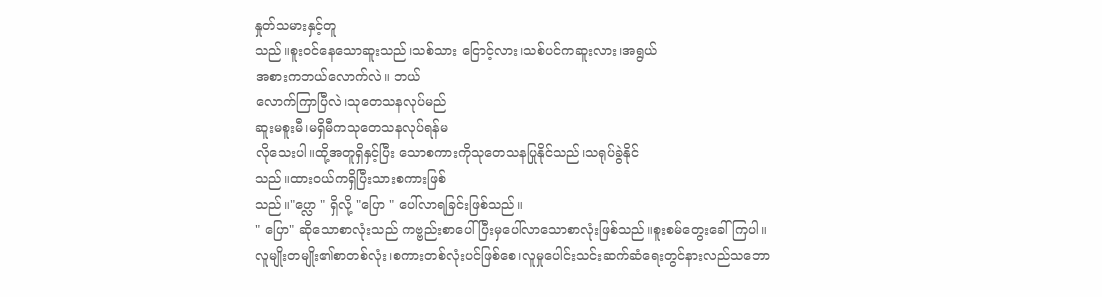နှုတ်သမားနှင့်တူ
သည်။စူးဝင်နေသောဆူးသည်၊သစ်သား ငြောင့်လား၊သစ်ပင်ကဆူးလား၊အရွယ်
အစားကဘယ်လောက်လဲ။ ဘယ်
လောက်ကြာပြီလဲ၊သုတေသနလုပ်မည်
ဆူးမစူးမီ၊မရှိမီကသုတေသနလုပ်ရန်မ
လိုသေးပါ။ထို့အတူရှိနှင့်ပြီး သောစကားကိုသုတေသနပြုနိုင်သည်၊သရုပ်ခွဲနိုင်
သည်။ထားဝယ်ကရှိပြီးသားစကားဖြစ်
သည်။"ပ္လော " ရှိလို့ "ပြော " ပေါ်လာရခြင်းဖြစ်သည်။
" ပြော" ဆိုသောစာလုံးသည် ကဗ္ဗည်းစာပေါ်ပြီးမှပေါ်လာသောစာလုံးဖြစ်သည်။စူးစမ်တွေးခေါ်ကြပါ။
လူမျိုးတမျိုး၏စာတစ်လုံး၊စကားတစ်လုံးပင်ဖြစ်စေ၊လူမှုပေါင်းသင်းဆက်ဆံရေးတွင်နားလည်သဘော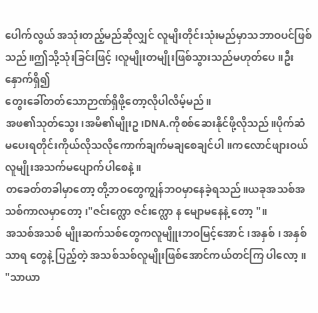ပေါက်လွယ် အသုံးတည့်မည်ဆိုလျှင် လူမျိးတိုင်းသုံးမည်မှာသဘာဝပင်ဖြစ်သည်။ဤသို့သုံးခြင်းဖြင့် ၊လူမျိုးတမျိုးဖြစ်သွားသည်မဟုတ်ပေ။ဦးနှောက်ရှိ၍
တွေးခေါ်တတ်သောဉာဏ်ရှိဖို့တော့လိုပါလိမ့်မည်။
အဖ၏သုတ်သွေး၊အမိ၏မျိုးဥ၊DNA.ကိုစစ်ဆေးနိုင်ဖို့လိုသည်။ပိုက်ဆံမပေးရတိုင်းကိုယ်လိုသလိုကောက်ချက်မချစေချင်ပါ။ကလောင်ဖျားဝယ် လူမျိုးအသက်မပျောက်ပါစေနဲ့။
တခေတ်တခါမှာတော့ တို့ဘဝတွေကျွန်ဘဝမှာနေခဲ့ရသည်။ယခုအသစ်အ
သစ်ကာလမှာတော့ ၊"ဇင်းက္လော ဇင်းက္လော န မျောမနေနဲ့ တော့ "။
အသစ်အသစ် မျိုးဆက်သစ်တွေကလူမျိူးဘဝမြင့်အောင်၊အနှစ်၊ အနှစ် သာရ တွေနဲ့ ပြည့်တဲ့ အသစ်သစ်လူမျိုးဖြစ်အောင်ကယ်တင်ကြ ပါလော့ ။
"သာယာ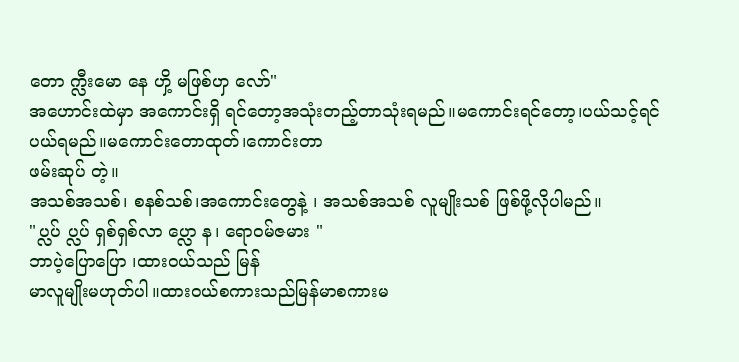တော က္လီးမော နေ ဟှိ့ မဖြစ်ဟှ လော်"
အဟောင်းထဲမှာ အကောင်းရှိ ရင်တော့အသုံးတည့်တာသုံးရမည်။မကောင်းရင်တော့၊ပယ်သင့်ရင် ပယ်ရမည်။မကောင်းတောထုတ်၊ကောင်းတာ
ဖမ်းဆုပ် တဲ့။
အသစ်အသစ်၊ စနစ်သစ်၊အကောင်းတွေနဲ့ ၊ အသစ်အသစ် လူမျိုးသစ် ဖြစ်ဖို့လိုပါမည်။
"ပ္လပ် ပ္လပ် ရှစ်ရှစ်လာ ပ္လော န၊ ရောဝမ်ဇမား "
ဘာပဲ့ပြောပြော ၊ထားဝယ်သည် မြန်
မာလူမျိုးမဟုတ်ပါ။ထားဝယ်စကားသည်မြန်မာစကားမ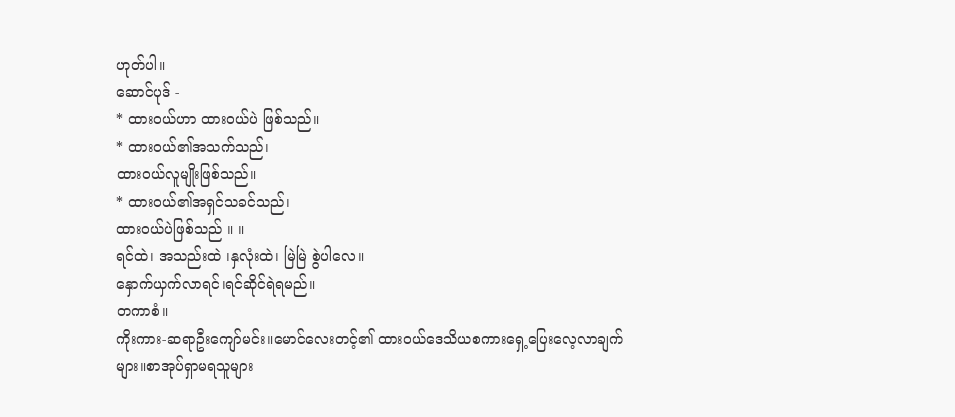ဟုတ်ပါ။
ဆောင်ပုဒ် -
* ထားဝယ်ဟာ ထားဝယ်ပဲ ဖြစ်သည်။
* ထားဝယ်၏အသက်သည်၊
ထားဝယ်လူမျိုးဖြစ်သည်။
* ထားဝယ်၏အရှင်သခင်သည်၊
ထားဝယ်ပဲဖြစ်သည် ။ ။
ရင်ထဲ၊ အသည်းထဲ ၊နှလုံးထဲ၊ မြဲမြဲ စွဲပါလေ။
နှောက်ယှက်လာရင်၊ရင်ဆိုင်ရဲရမည်။
တကာစံ။
ကိုးကား-ဆရာဦးကျော်မင်း။မောင်လေးတင့်၏ ထားဝယ်ဒေသိယစကားရှေ့ပြေးလေ့လာချက်များ။စာအုပ်ရှာမရသူများ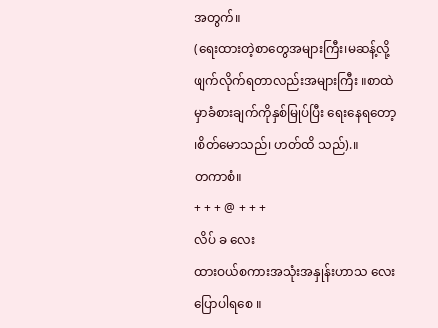အတွက်။
(ရေးထားတဲ့စာတွေအများကြီး၊မဆန့်လို့ဖျက်လိုက်ရတာလည်းအများကြီး ။စာထဲမှာခံစားချက်ကိုနှစ်မြုပ်ပြီး ရေးနေရတော့ ၊စိတ်မောသည်၊ ဟတ်ထိ သည်).။
တကာစံ။
+ + + @ + + +
လိပ် ခ လေး
ထားဝယ်စကားအသုံးအနှုန်းဟာသ လေးပြောပါရစေ ။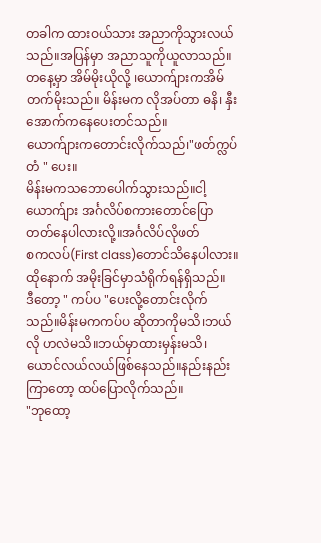တခါက ထားဝယ်သား အညာကိုသွားလယ်သည်။အပြန်မှာ အညာသူကိုယူလာသည်။
တနေ့မှာ အိမ်မိုးယိုလို့ ၊ယောက်ျားကအိမ်တက်မိုးသည်။ မိန်းမက လိုအပ်တာ ဓနိ၊ နှီးအောက်ကနေပေးတင်သည်။
ယောက်ျားကတောင်းလိုက်သည်၊"ဖတ်က္လပ်တံ " ပေး။
မိန်းမကသဘောပေါက်သွားသည်။ငါ့ယောက်ျား အင်္ဂလိပ်စကားတောင်ပြောတတ်နေပါလားလို့။အင်္ဂလိပ်လိုဖတ်
စကလပ်(First class)တောင်သိနေပါလား။
ထိုနောက် အမိုးခြင်မှာသံရိုက်ရန်ရှိသည်။
ဒီတော့ " ကပ်ပ "ပေးလို့တောင်းလိုက်သည်။မိန်းမကကပ်ပ ဆိုတာကိုမသိ၊ဘယ်လို ဟလဲမသိ။ဘယ်မှာထားမှန်းမသိ၊ယောင်လယ်လယ်ဖြစ်နေသည်။နည်းနည်းကြာတော့ ထပ်ပြောလိုက်သည်။
"ဘုထော့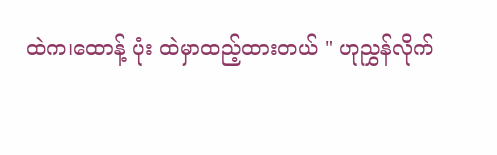ထဲက၊ထောန့် ပုံး ထဲမှာထည့်ထားတယ် " ဟုညွှန်လိုက်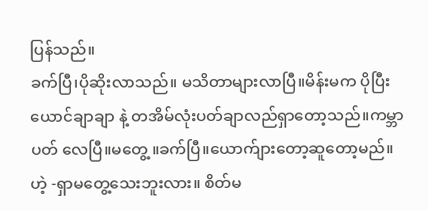ပြန်သည်။
ခက်ပြီ၊ပိုဆိုးလာသည်။ မသိတာများလာပြီ။မိန်းမက ပိုပြီးယောင်ချာချာ နဲ့ တအိမ်လုံးပတ်ချာလည်ရှာတော့သည်။ကမ္ဘာပတ် လေပြီ။မတွေ့ ။ခက်ပြီ။ယောက်ျားတော့ဆူတော့မည်။
ဟဲ့ -ရှာမတွေ့သေးဘူးလား။ စိတ်မ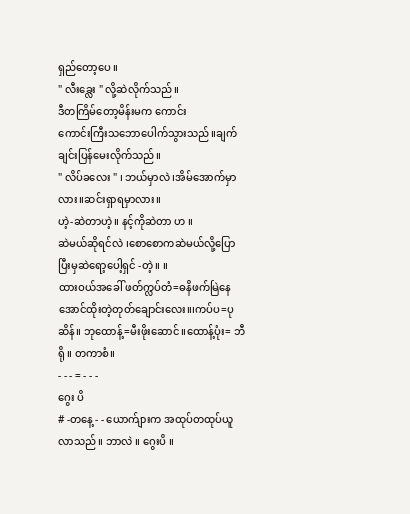ရှည်တော့ပေ ။
" လီးခ္လေး " လို့ဆဲလိုက်သည်။
ဒီတကြိမ်တော့မိန်းမက ကောင်း
ကောင်းကြီးသဘောပေါက်သွားသည်။ချက်ချင်းပြန်မေးလိုက်သည်။
" လိပ်ခလေး " ၊ ဘယ်မှာလဲ ၊အိမ်အောက်မှာလား။ဆင်းရှာရမှာလား။
ဟဲ့-ဆဲတာဟဲ့။ နင့်ကိုဆဲတာ ဟ ။
ဆဲမယ်ဆိုရင်လဲ ၊စောစောကဆဲမယ်လို့ပြောပြီးမှဆဲရော့ပေါ့ရှင် -တဲ့။ ။
ထားဝယ်အခေါ် ဖတ်က္လပ်တံ=ဓနိဖက်မြဲနေအောင်ထိုးတဲ့တုတ်ချောင်းလေး။၊ကပ်ပ=ပုဆိန်။ ဘုထောန့်=မီးဖိုးဆောင်။ထောန့်ပုံး= ဘီရို ။ တကာစံ။
- - - = - - -
ဂွေး ပိ
# -တနေ့ - - ယောက်ျားက အထုပ်တထုပ်ယူလာသည် ။ ဘာလဲ ။ ဂွေးပိ ။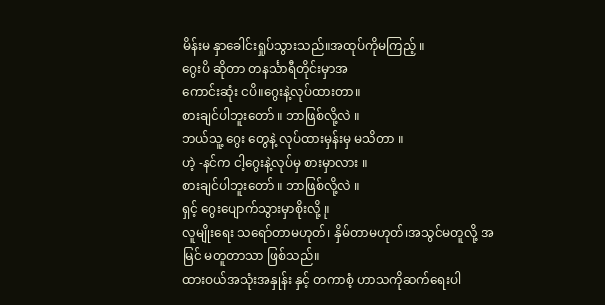မိန်းမ နှာခေါင်းရှုပ်သွားသည်။အထုပ်ကိုမကြည့် ။
ဂွေးပိ ဆိုတာ တနင်္သာရီတိုင်းမှာအ
ကောင်းဆုံး ငပိ။ဂွေးနဲ့လုပ်ထားတာ။
စားချင်ပါဘူးတော် ။ ဘာဖြစ်လို့လဲ ။
ဘယ်သူ့ ဂွေး တွေနဲ့ လုပ်ထားမှန်းမှ မသိတာ ။
ဟဲ့ -နင်က ငါ့ဂွေးနဲ့လုပ်မှ စားမှာလား ။
စားချင်ပါဘူးတော် ။ ဘာဖြစ်လို့လဲ ။
ရှင့် ဂွေးပျောက်သွားမှာစိုးလို့ ။ု
လူမျိုးရေး သရော်တာမဟုတ်၊ နှိမ်တာမဟုတ်၊အသွင်မတူလို့ အမြင် မတူတာသာ ဖြစ်သည်။
ထားဝယ်အသုံးအနှုန်း နှင့် တကာစံ့ ဟာသကိုဆက်ရေးပါ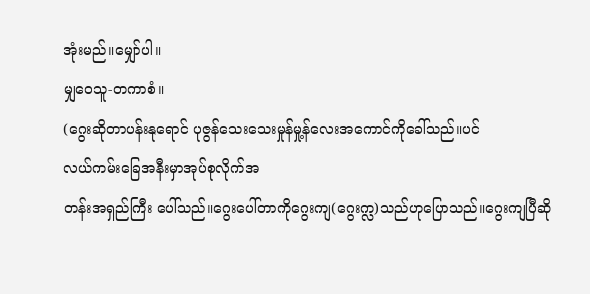အုံးမည်။မျှော်ပါ။
မျှဝေသူ-တကာစံ။
(ဂွေးဆိုတာပန်းနုရောင် ပုဇွန်သေးသေးမှုန်မှု့န်လေးအကောင်ကိုခေါ်သည်။ပင်
လယ်ကမ်းခြေအနီးမှာအုပ်စုလိုက်အ
တန်းအရှည်ကြီး ပေါ်သည်။ဂွေးပေါ်တာကိုဂွေးကျ(ဂွေးက္လ)သည်ဟုပြောသည်။ဂွေးကျပြီဆို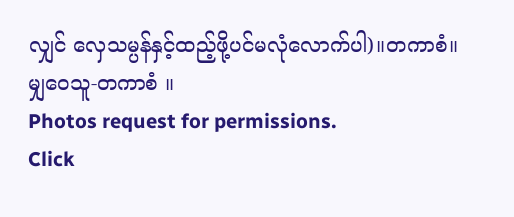လျှင် လှေသမ္ပန်နှင့်ထည့်ဖို့ပင်မလုံလောက်ပါ)။တကာစံ။
မျှဝေသူ-တကာစံ ။
Photos request for permissions.
Click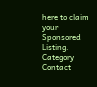here to claim your Sponsored Listing.
Category
Contact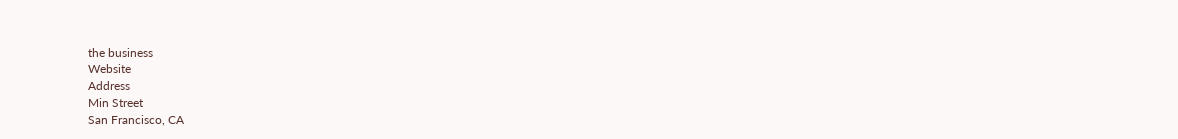the business
Website
Address
Min Street
San Francisco, CA